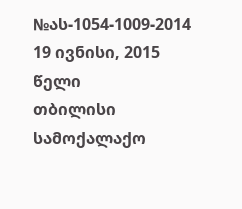№ას-1054-1009-2014 19 ივნისი, 2015 წელი
თბილისი
სამოქალაქო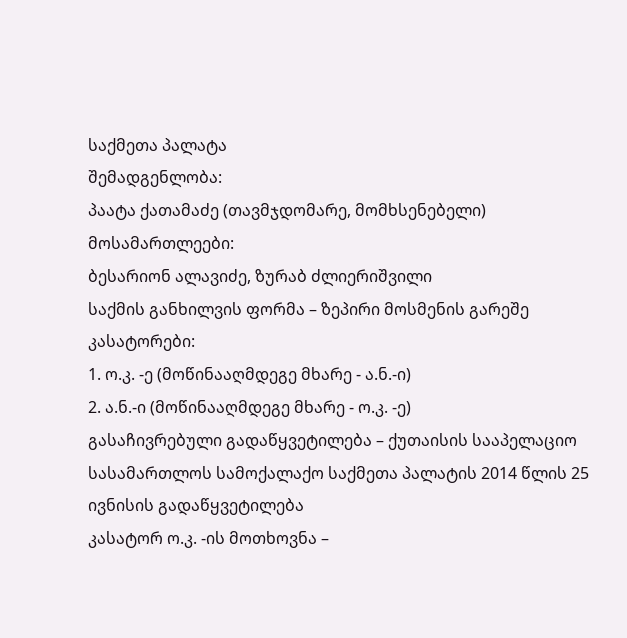საქმეთა პალატა
შემადგენლობა:
პაატა ქათამაძე (თავმჯდომარე, მომხსენებელი)
მოსამართლეები:
ბესარიონ ალავიძე, ზურაბ ძლიერიშვილი
საქმის განხილვის ფორმა – ზეპირი მოსმენის გარეშე
კასატორები:
1. ო.კ. -ე (მოწინააღმდეგე მხარე - ა.ნ.-ი)
2. ა.ნ.-ი (მოწინააღმდეგე მხარე - ო.კ. -ე)
გასაჩივრებული გადაწყვეტილება – ქუთაისის სააპელაციო სასამართლოს სამოქალაქო საქმეთა პალატის 2014 წლის 25 ივნისის გადაწყვეტილება
კასატორ ო.კ. -ის მოთხოვნა –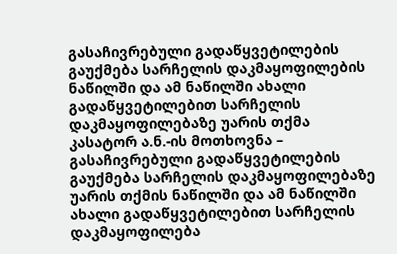გასაჩივრებული გადაწყვეტილების გაუქმება სარჩელის დაკმაყოფილების ნაწილში და ამ ნაწილში ახალი გადაწყვეტილებით სარჩელის დაკმაყოფილებაზე უარის თქმა
კასატორ ა.ნ.-ის მოთხოვნა – გასაჩივრებული გადაწყვეტილების გაუქმება სარჩელის დაკმაყოფილებაზე უარის თქმის ნაწილში და ამ ნაწილში ახალი გადაწყვეტილებით სარჩელის დაკმაყოფილება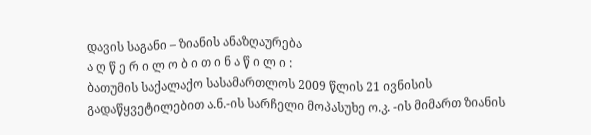დავის საგანი – ზიანის ანაზღაურება
ა ღ წ ე რ ი ლ ო ბ ი თ ი ნ ა წ ი ლ ი :
ბათუმის საქალაქო სასამართლოს 2009 წლის 21 ივნისის გადაწყვეტილებით ა.ნ.-ის სარჩელი მოპასუხე ო.კ. -ის მიმართ ზიანის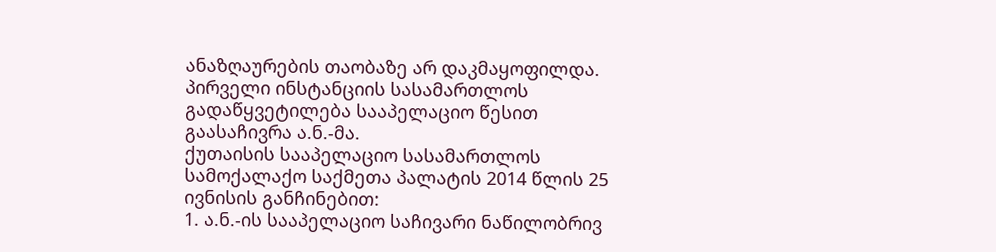ანაზღაურების თაობაზე არ დაკმაყოფილდა.
პირველი ინსტანციის სასამართლოს გადაწყვეტილება სააპელაციო წესით გაასაჩივრა ა.ნ.-მა.
ქუთაისის სააპელაციო სასამართლოს სამოქალაქო საქმეთა პალატის 2014 წლის 25 ივნისის განჩინებით:
1. ა.ნ.-ის სააპელაციო საჩივარი ნაწილობრივ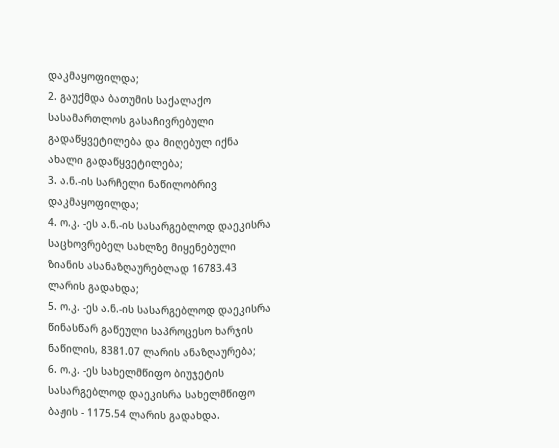დაკმაყოფილდა;
2. გაუქმდა ბათუმის საქალაქო სასამართლოს გასაჩივრებული გადაწყვეტილება და მიღებულ იქნა ახალი გადაწყვეტილება;
3. ა.ნ.-ის სარჩელი ნაწილობრივ დაკმაყოფილდა;
4. ო.კ. -ეს ა.ნ.-ის სასარგებლოდ დაეკისრა საცხოვრებელ სახლზე მიყენებული ზიანის ასანაზღაურებლად 16783.43 ლარის გადახდა;
5. ო.კ. -ეს ა.ნ.-ის სასარგებლოდ დაეკისრა წინასწარ გაწეული საპროცესო ხარჯის ნაწილის, 8381.07 ლარის ანაზღაურება;
6. ო.კ. -ეს სახელმწიფო ბიუჯეტის სასარგებლოდ დაეკისრა სახელმწიფო ბაჟის - 1175.54 ლარის გადახდა.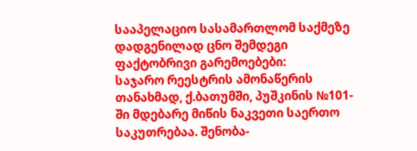სააპელაციო სასამართლომ საქმეზე დადგენილად ცნო შემდეგი ფაქტობრივი გარემოებები:
საჯარო რეესტრის ამონაწერის თანახმად, ქ.ბათუმში, პუშკინის №101-ში მდებარე მიწის ნაკვეთი საერთო საკუთრებაა. შენობა-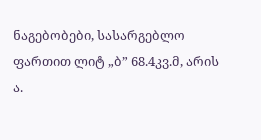ნაგებობები, სასარგებლო ფართით ლიტ „ბ” 68.4კვ.მ, არის ა.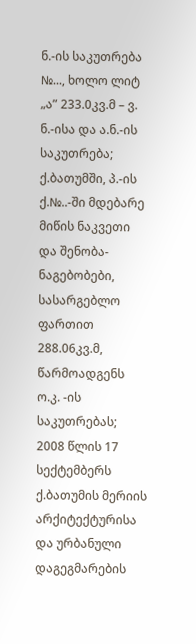ნ.-ის საკუთრება №..., ხოლო ლიტ „ა” 233.0კვ.მ – ვ. ნ.-ისა და ა.ნ.-ის საკუთრება;
ქ.ბათუმში, პ.-ის ქ.№..-ში მდებარე მიწის ნაკვეთი და შენობა-ნაგებობები, სასარგებლო ფართით 288.06კვ.მ, წარმოადგენს ო.კ. -ის საკუთრებას;
2008 წლის 17 სექტემბერს ქ.ბათუმის მერიის არქიტექტურისა და ურბანული დაგეგმარების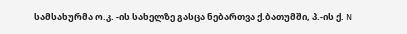სამსახურმა ო.კ. -ის სახელზე გასცა ნებართვა ქ.ბათუმში, პ.-ის ქ. N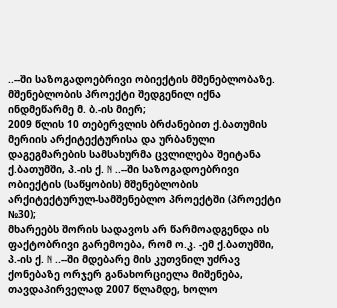..--ში საზოგადოებრივი ობიექტის მშენებლობაზე. მშენებლობის პროექტი შედგენილ იქნა ინდმეწარმე მ. ბ.-ის მიერ;
2009 წლის 10 თებერვლის ბრძანებით ქ.ბათუმის მერიის არქიტექტურისა და ურბანული დაგეგმარების სამსახურმა ცვლილება შეიტანა ქ.ბათუმში, პ.-ის ქ. N ..--ში საზოგადოებრივი ობიექტის (საწყობის) მშენებლობის არქიტექტურულ-სამშენებლო პროექტში (პროექტი №30);
მხარეებს შორის სადავოს არ წარმოადგენდა ის ფაქტობრივი გარემოება, რომ ო.კ. -ემ ქ.ბათუმში, პ.-ის ქ. N ..--ში მდებარე მის კუთვნილ უძრავ ქონებაზე ორჯერ განახორციელა მიშენება, თავდაპირველად 2007 წლამდე, ხოლო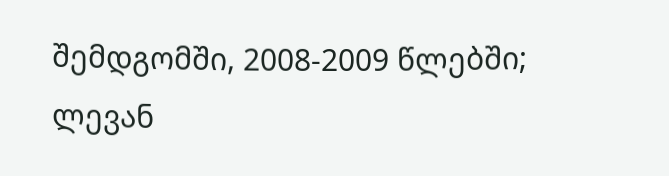შემდგომში, 2008-2009 წლებში;
ლევან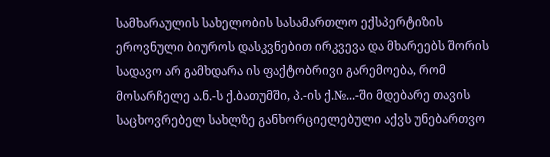სამხარაულის სახელობის სასამართლო ექსპერტიზის ეროვნული ბიუროს დასკვნებით ირკვევა და მხარეებს შორის სადავო არ გამხდარა ის ფაქტობრივი გარემოება, რომ მოსარჩელე ა.ნ.-ს ქ.ბათუმში, პ.-ის ქ.№...-ში მდებარე თავის საცხოვრებელ სახლზე განხორციელებული აქვს უნებართვო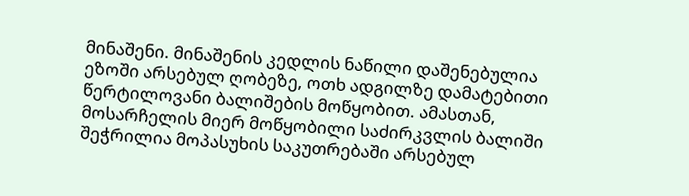მინაშენი. მინაშენის კედლის ნაწილი დაშენებულია ეზოში არსებულ ღობეზე, ოთხ ადგილზე დამატებითი წერტილოვანი ბალიშების მოწყობით. ამასთან, მოსარჩელის მიერ მოწყობილი საძირკვლის ბალიში შეჭრილია მოპასუხის საკუთრებაში არსებულ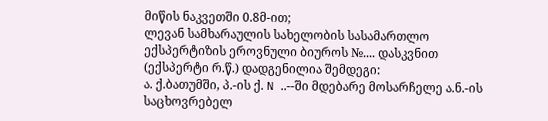მიწის ნაკვეთში 0.8მ-ით;
ლევან სამხარაულის სახელობის სასამართლო ექსპერტიზის ეროვნული ბიუროს №.... დასკვნით (ექსპერტი რ.წ.) დადგენილია შემდეგი:
ა. ქ.ბათუმში, პ.-ის ქ. N ..--ში მდებარე მოსარჩელე ა.ნ.-ის საცხოვრებელ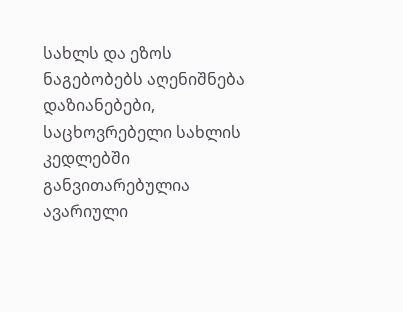სახლს და ეზოს ნაგებობებს აღენიშნება დაზიანებები, საცხოვრებელი სახლის კედლებში განვითარებულია ავარიული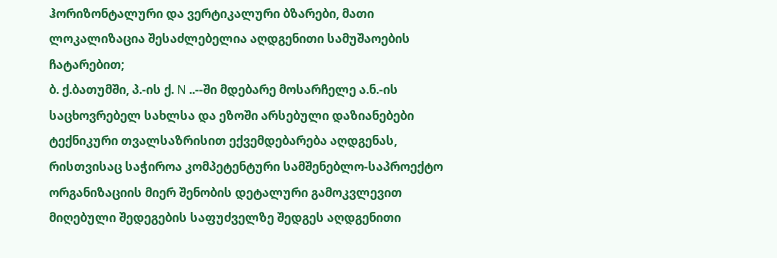ჰორიზონტალური და ვერტიკალური ბზარები, მათი ლოკალიზაცია შესაძლებელია აღდგენითი სამუშაოების ჩატარებით;
ბ. ქ.ბათუმში, პ.-ის ქ. N ..--ში მდებარე მოსარჩელე ა.ნ.-ის საცხოვრებელ სახლსა და ეზოში არსებული დაზიანებები ტექნიკური თვალსაზრისით ექვემდებარება აღდგენას, რისთვისაც საჭიროა კომპეტენტური სამშენებლო-საპროექტო ორგანიზაციის მიერ შენობის დეტალური გამოკვლევით მიღებული შედეგების საფუძველზე შედგეს აღდგენითი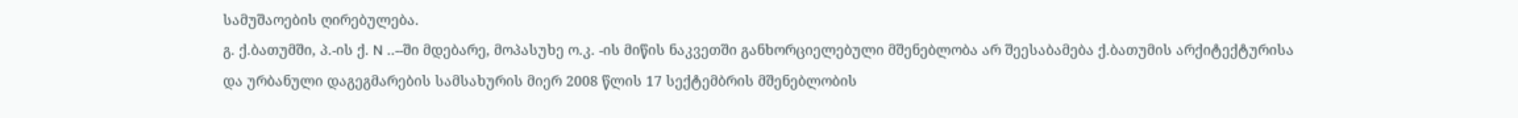სამუშაოების ღირებულება.
გ. ქ.ბათუმში, პ.-ის ქ. N ..--ში მდებარე, მოპასუხე ო.კ. -ის მიწის ნაკვეთში განხორციელებული მშენებლობა არ შეესაბამება ქ.ბათუმის არქიტექტურისა და ურბანული დაგეგმარების სამსახურის მიერ 2008 წლის 17 სექტემბრის მშენებლობის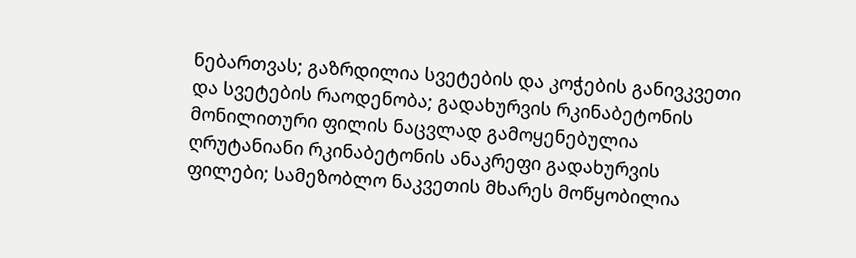ნებართვას; გაზრდილია სვეტების და კოჭების განივკვეთი და სვეტების რაოდენობა; გადახურვის რკინაბეტონის მონილითური ფილის ნაცვლად გამოყენებულია ღრუტანიანი რკინაბეტონის ანაკრეფი გადახურვის ფილები; სამეზობლო ნაკვეთის მხარეს მოწყობილია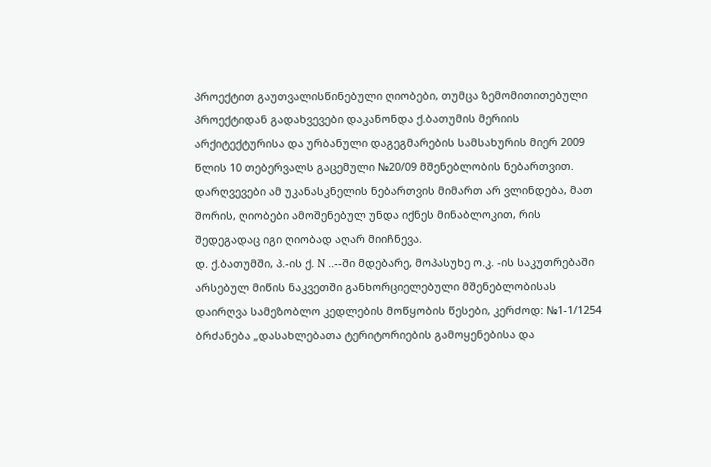პროექტით გაუთვალისწინებული ღიობები, თუმცა ზემომითითებული პროექტიდან გადახვევები დაკანონდა ქ.ბათუმის მერიის არქიტექტურისა და ურბანული დაგეგმარების სამსახურის მიერ 2009 წლის 10 თებერვალს გაცემული №20/09 მშენებლობის ნებართვით. დარღვევები ამ უკანასკნელის ნებართვის მიმართ არ ვლინდება, მათ შორის, ღიობები ამოშენებულ უნდა იქნეს მინაბლოკით, რის შედეგადაც იგი ღიობად აღარ მიიჩნევა.
დ. ქ.ბათუმში, პ.-ის ქ. N ..--ში მდებარე, მოპასუხე ო.კ. -ის საკუთრებაში არსებულ მიწის ნაკვეთში განხორციელებული მშენებლობისას დაირღვა სამეზობლო კედლების მოწყობის წესები, კერძოდ: №1-1/1254 ბრძანება „დასახლებათა ტერიტორიების გამოყენებისა და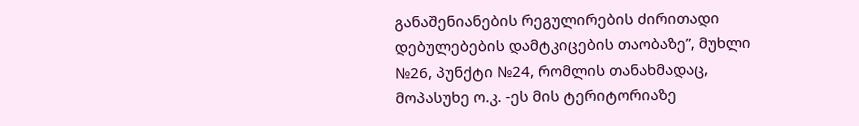განაშენიანების რეგულირების ძირითადი დებულებების დამტკიცების თაობაზე”, მუხლი №26, პუნქტი №24, რომლის თანახმადაც, მოპასუხე ო.კ. -ეს მის ტერიტორიაზე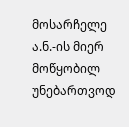მოსარჩელე ა.ნ.-ის მიერ მოწყობილ უნებართვოდ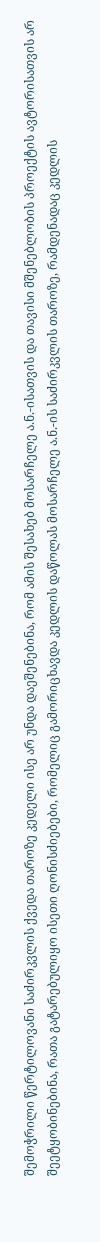შემოჭრილი წერტილოვანი საძირკვლის ქვედა თაროზე კედელი ისე არ უნდა დაეშენებინა, რომ ამის შესახებ მოსარჩელე ა.ნ.-ისათვის და თავისი მშენებლობის პროექტის ავტორისათვის არ შეეტყობინებინა, რათა გატარებულიყო ისეთი ღონისძიებები, რომელიც გამორიცხავდა კედლის დაწოლას მოსარჩელე ა.ნ.-ის საძირკვლის თაროზე, რამდენადაც კედლის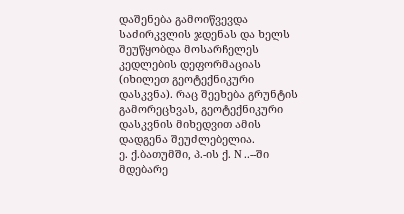დაშენება გამოიწვევდა საძირკვლის ჯდენას და ხელს შეუწყობდა მოსარჩელეს კედლების დეფორმაციას (იხილეთ გეოტექნიკური დასკვნა). რაც შეეხება გრუნტის გამორეცხვას, გეოტექნიკური დასკვნის მიხედვით ამის დადგენა შეუძლებელია.
ე. ქ.ბათუმში, პ.-ის ქ. N ..--ში მდებარე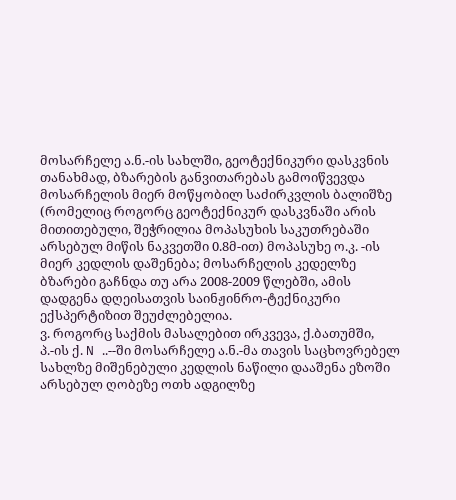მოსარჩელე ა.ნ.-ის სახლში, გეოტექნიკური დასკვნის თანახმად, ბზარების განვითარებას გამოიწვევდა მოსარჩელის მიერ მოწყობილ საძირკვლის ბალიშზე (რომელიც როგორც გეოტექნიკურ დასკვნაში არის მითითებული, შეჭრილია მოპასუხის საკუთრებაში არსებულ მიწის ნაკვეთში 0.8მ-ით) მოპასუხე ო.კ. -ის მიერ კედლის დაშენება; მოსარჩელის კედელზე ბზარები გაჩნდა თუ არა 2008-2009 წლებში, ამის დადგენა დღეისათვის საინჟინრო-ტექნიკური ექსპერტიზით შეუძლებელია.
ვ. როგორც საქმის მასალებით ირკვევა, ქ.ბათუმში, პ.-ის ქ. N ..--ში მოსარჩელე ა.ნ.-მა თავის საცხოვრებელ სახლზე მიშენებული კედლის ნაწილი დააშენა ეზოში არსებულ ღობეზე ოთხ ადგილზე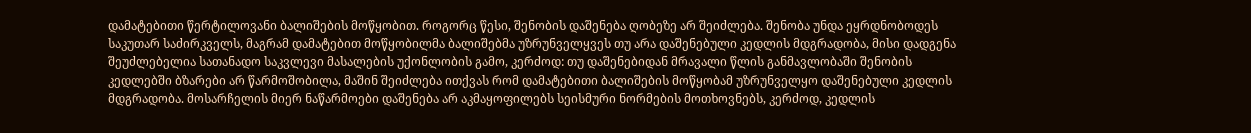დამატებითი წერტილოვანი ბალიშების მოწყობით. როგორც წესი, შენობის დაშენება ღობეზე არ შეიძლება. შენობა უნდა ეყრდნობოდეს საკუთარ საძირკველს, მაგრამ დამატებით მოწყობილმა ბალიშებმა უზრუნველყვეს თუ არა დაშენებული კედლის მდგრადობა, მისი დადგენა შეუძლებელია სათანადო საკვლევი მასალების უქონლობის გამო, კერძოდ: თუ დაშენებიდან მრავალი წლის განმავლობაში შენობის კედლებში ბზარები არ წარმოშობილა, მაშინ შეიძლება ითქვას რომ დამატებითი ბალიშების მოწყობამ უზრუნველყო დაშენებული კედლის მდგრადობა. მოსარჩელის მიერ ნაწარმოები დაშენება არ აკმაყოფილებს სეისმური ნორმების მოთხოვნებს, კერძოდ, კედლის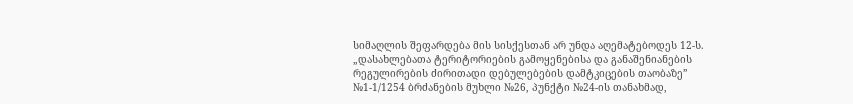სიმაღლის შეფარდება მის სისქესთან არ უნდა აღემატებოდეს 12-ს. „დასახლებათა ტერიტორიების გამოყენებისა და განაშენიანების რეგულირების ძირითადი დებულებების დამტკიცების თაობაზე” №1-1/1254 ბრძანების მუხლი №26, პუნქტი №24-ის თანახმად,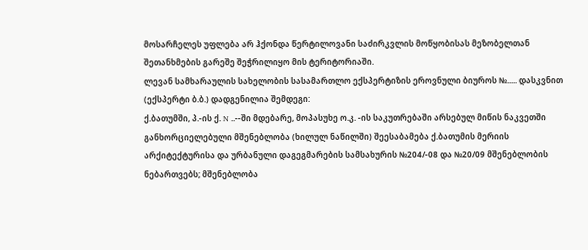მოსარჩელეს უფლება არ ჰქონდა წერტილოვანი საძირკვლის მოწყობისას მეზობელთან შეთანხმების გარეშე შეჭრილიყო მის ტერიტორიაში.
ლევან სამხარაულის სახელობის სასამართლო ექსპერტიზის ეროვნული ბიუროს №..... დასკვნით (ექსპერტი ბ.ბ.) დადგენილია შემდეგი:
ქ.ბათუმში, პ.-ის ქ. N ..--ში მდებარე, მოპასუხე ო.კ. -ის საკუთრებაში არსებულ მიწის ნაკვეთში განხორციელებული მშენებლობა (ხილულ ნაწილში) შეესაბამება ქ.ბათუმის მერიის არქიტექტურისა და ურბანული დაგეგმარების სამსახურის №204/-08 და №20/09 მშენებლობის ნებართვებს; მშენებლობა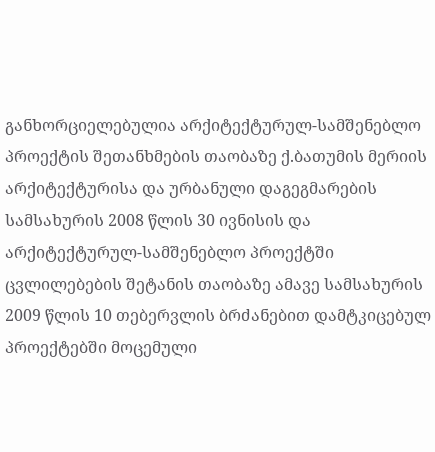განხორციელებულია არქიტექტურულ-სამშენებლო პროექტის შეთანხმების თაობაზე ქ.ბათუმის მერიის არქიტექტურისა და ურბანული დაგეგმარების სამსახურის 2008 წლის 30 ივნისის და არქიტექტურულ-სამშენებლო პროექტში ცვლილებების შეტანის თაობაზე ამავე სამსახურის 2009 წლის 10 თებერვლის ბრძანებით დამტკიცებულ პროექტებში მოცემული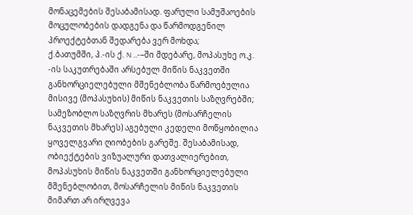მონაცემების შესაბამისად. ფარული სამუშაოების მოცულობების დადგენა და წარმოდგენილ პროექტებთან შედარება ვერ მოხდა;
ქ.ბათუმში, პ.-ის ქ. N ..-–ში მდებარე, მოპასუხე ო.კ. -ის საკუთრებაში არსებულ მიწის ნაკვეთში განხორციელებული მშენებლობა წარმოებულია მისივე (მოპასუხის) მიწის ნაკვეთის საზღვრებში;
სამეზობლო საზღვრის მხარეს (მოსარჩელის ნაკვეთის მხარეს) აგებული კედელი მოწყობილია ყოველგვარი ღიობების გარეშე. შესაბამისად, ობიექტების ვიზუალური დათვალიერებით, მოპასუხის მიწის ნაკვეთში განხორციელებული მშენებლობით, მოსარჩელის მიწის ნაკვეთის მიმართ არ ირღვევა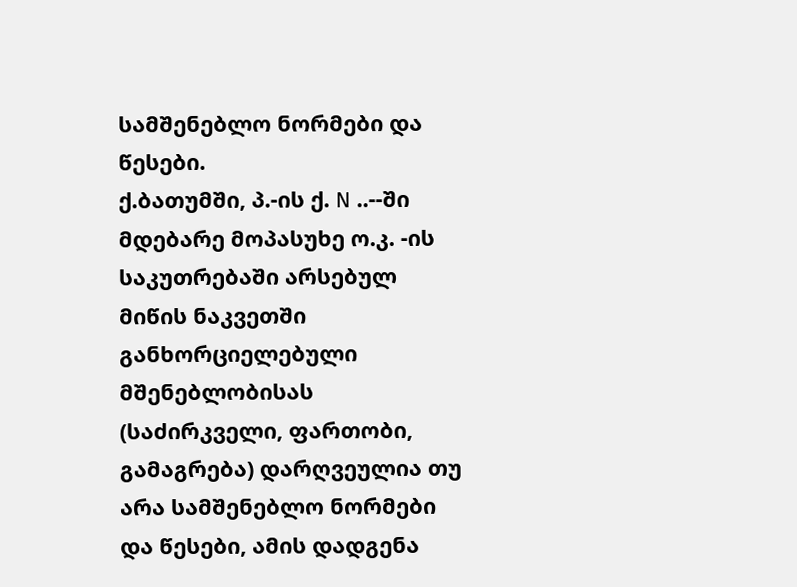სამშენებლო ნორმები და წესები.
ქ.ბათუმში, პ.-ის ქ. N ..--ში მდებარე მოპასუხე ო.კ. -ის საკუთრებაში არსებულ მიწის ნაკვეთში განხორციელებული მშენებლობისას (საძირკველი, ფართობი, გამაგრება) დარღვეულია თუ არა სამშენებლო ნორმები და წესები, ამის დადგენა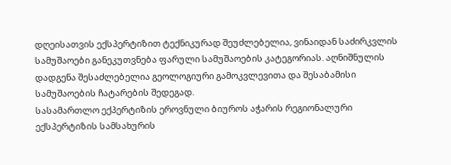დღეისათვის ექსპერტიზით ტექნიკურად შეუძლებელია, ვინაიდან საძირკვლის სამუშაოები განეკუთვნება ფარული სამუშაოების კატეგორიას. აღნიშნულის დადგენა შესაძლებელია გეოლოგიური გამოკვლევითა და შესაბამისი სამუშაოების ჩატარების შედეგად.
სასამართლო ექპერტიზის ეროვნული ბიუროს აჭარის რეგიონალური ექსპერტიზის სამსახურის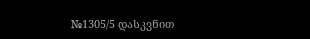№1305/5 დასკვნით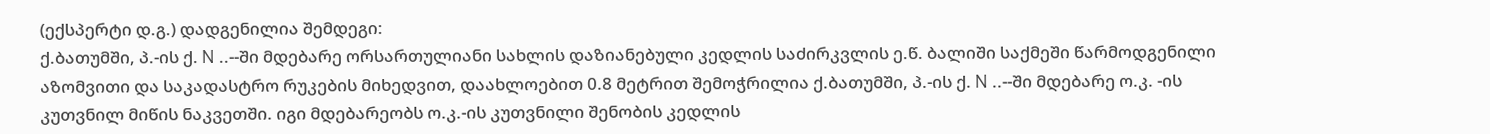(ექსპერტი დ.გ.) დადგენილია შემდეგი:
ქ.ბათუმში, პ.-ის ქ. N ..--ში მდებარე ორსართულიანი სახლის დაზიანებული კედლის საძირკვლის ე.წ. ბალიში საქმეში წარმოდგენილი აზომვითი და საკადასტრო რუკების მიხედვით, დაახლოებით 0.8 მეტრით შემოჭრილია ქ.ბათუმში, პ.-ის ქ. N ..--ში მდებარე ო.კ. -ის კუთვნილ მიწის ნაკვეთში. იგი მდებარეობს ო.კ.-ის კუთვნილი შენობის კედლის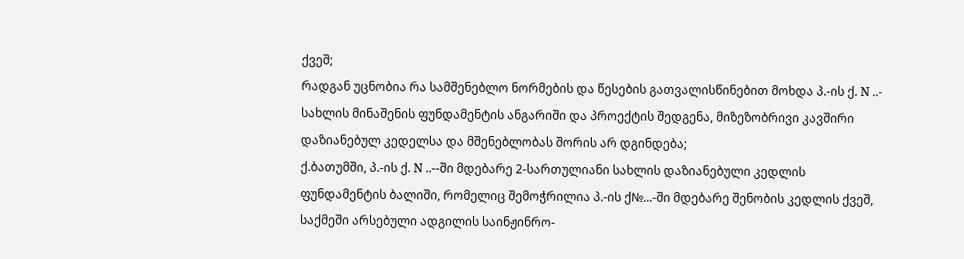ქვეშ;
რადგან უცნობია რა სამშენებლო ნორმების და წესების გათვალისწინებით მოხდა პ.-ის ქ. N ..- სახლის მინაშენის ფუნდამენტის ანგარიში და პროექტის შედგენა, მიზეზობრივი კავშირი დაზიანებულ კედელსა და მშენებლობას შორის არ დგინდება;
ქ.ბათუმში, პ.-ის ქ. N ..--ში მდებარე 2-სართულიანი სახლის დაზიანებული კედლის ფუნდამენტის ბალიში, რომელიც შემოჭრილია პ.-ის ქ№...-ში მდებარე შენობის კედლის ქვეშ, საქმეში არსებული ადგილის საინჟინრო-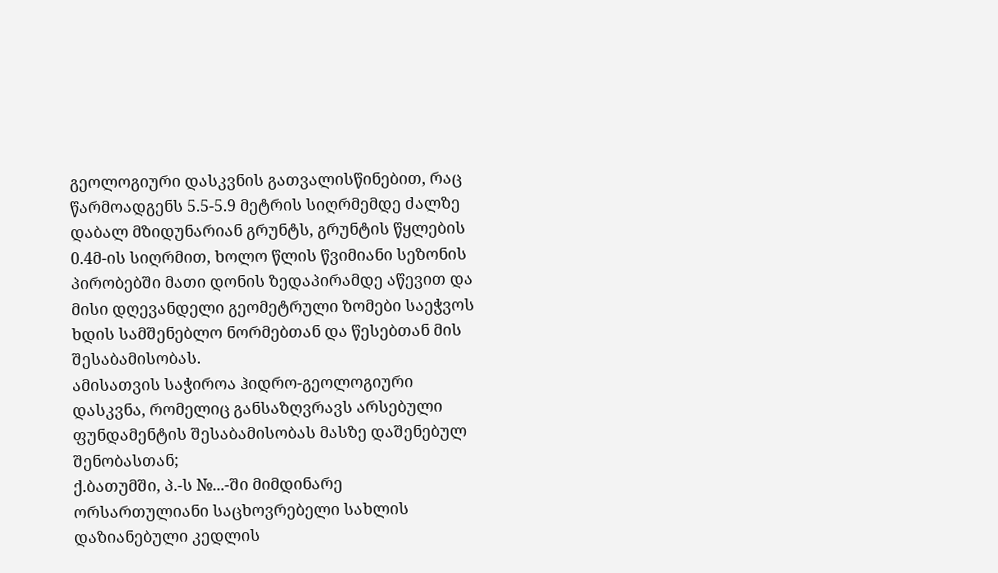გეოლოგიური დასკვნის გათვალისწინებით, რაც წარმოადგენს 5.5-5.9 მეტრის სიღრმემდე ძალზე დაბალ მზიდუნარიან გრუნტს, გრუნტის წყლების 0.4მ-ის სიღრმით, ხოლო წლის წვიმიანი სეზონის პირობებში მათი დონის ზედაპირამდე აწევით და მისი დღევანდელი გეომეტრული ზომები საეჭვოს ხდის სამშენებლო ნორმებთან და წესებთან მის შესაბამისობას.
ამისათვის საჭიროა ჰიდრო-გეოლოგიური დასკვნა, რომელიც განსაზღვრავს არსებული ფუნდამენტის შესაბამისობას მასზე დაშენებულ შენობასთან;
ქ.ბათუმში, პ.-ს №...-ში მიმდინარე ორსართულიანი საცხოვრებელი სახლის დაზიანებული კედლის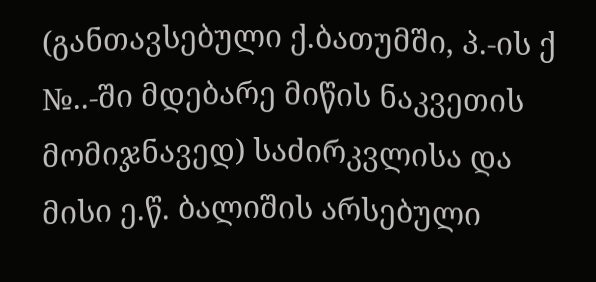(განთავსებული ქ.ბათუმში, პ.-ის ქ №..-ში მდებარე მიწის ნაკვეთის მომიჯნავედ) საძირკვლისა და მისი ე.წ. ბალიშის არსებული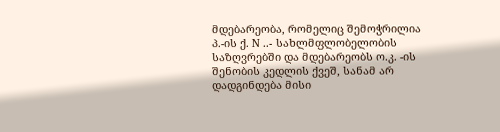მდებარეობა, რომელიც შემოჭრილია პ.-ის ქ. N ..- სახლმფლობელობის საზღვრებში და მდებარეობს ო.კ. -ის შენობის კედლის ქვეშ, სანამ არ დადგინდება მისი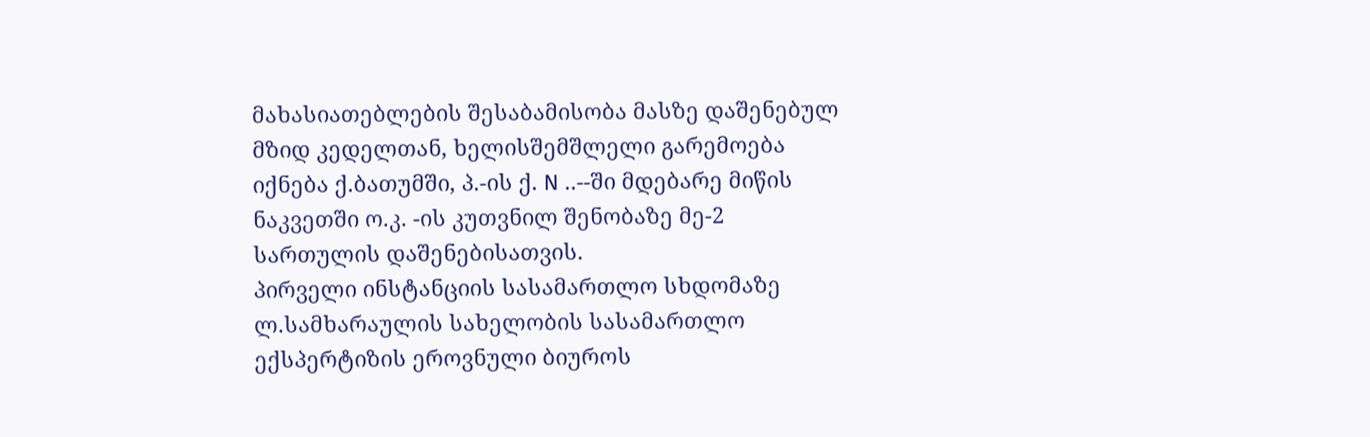მახასიათებლების შესაბამისობა მასზე დაშენებულ მზიდ კედელთან, ხელისშემშლელი გარემოება იქნება ქ.ბათუმში, პ.-ის ქ. N ..--ში მდებარე მიწის ნაკვეთში ო.კ. -ის კუთვნილ შენობაზე მე-2 სართულის დაშენებისათვის.
პირველი ინსტანციის სასამართლო სხდომაზე ლ.სამხარაულის სახელობის სასამართლო ექსპერტიზის ეროვნული ბიუროს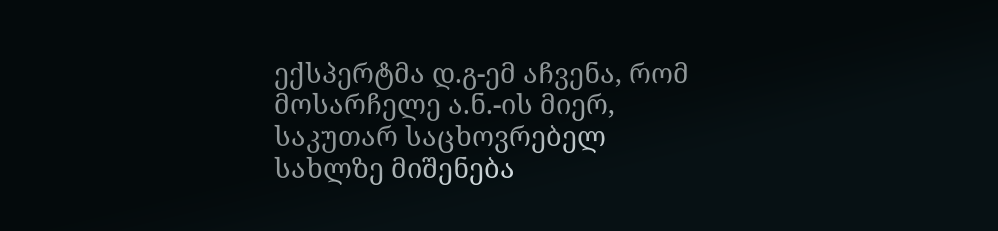ექსპერტმა დ.გ-ემ აჩვენა, რომ მოსარჩელე ა.ნ.-ის მიერ, საკუთარ საცხოვრებელ სახლზე მიშენება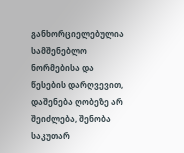განხორციელებულია სამშენებლო ნორმებისა და წესების დარღვევით, დაშენება ღობეზე არ შეიძლება, შენობა საკუთარ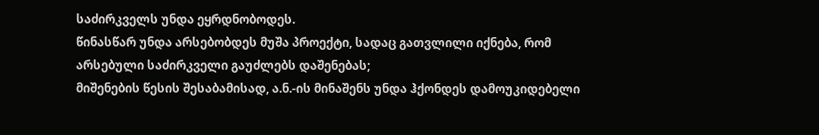საძირკველს უნდა ეყრდნობოდეს.
წინასწარ უნდა არსებობდეს მუშა პროექტი, სადაც გათვლილი იქნება, რომ არსებული საძირკველი გაუძლებს დაშენებას;
მიშენების წესის შესაბამისად, ა.ნ.-ის მინაშენს უნდა ჰქონდეს დამოუკიდებელი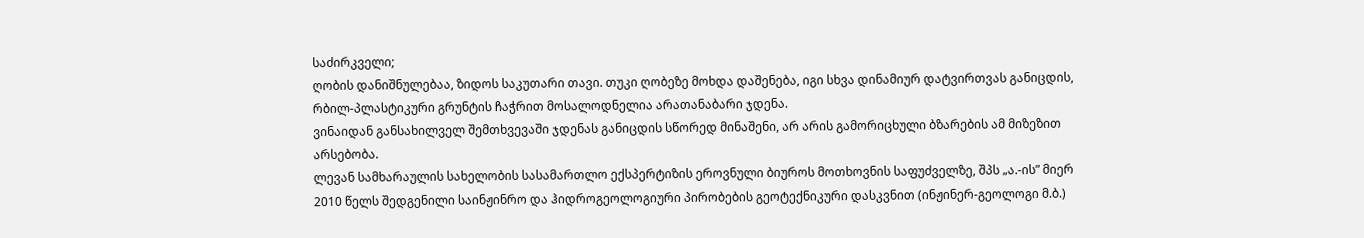საძირკველი;
ღობის დანიშნულებაა, ზიდოს საკუთარი თავი. თუკი ღობეზე მოხდა დაშენება, იგი სხვა დინამიურ დატვირთვას განიცდის, რბილ-პლასტიკური გრუნტის ჩაჭრით მოსალოდნელია არათანაბარი ჯდენა.
ვინაიდან განსახილველ შემთხვევაში ჯდენას განიცდის სწორედ მინაშენი, არ არის გამორიცხული ბზარების ამ მიზეზით არსებობა.
ლევან სამხარაულის სახელობის სასამართლო ექსპერტიზის ეროვნული ბიუროს მოთხოვნის საფუძველზე, შპს „ა.-ის” მიერ 2010 წელს შედგენილი საინჟინრო და ჰიდროგეოლოგიური პირობების გეოტექნიკური დასკვნით (ინჟინერ-გეოლოგი მ.ბ.)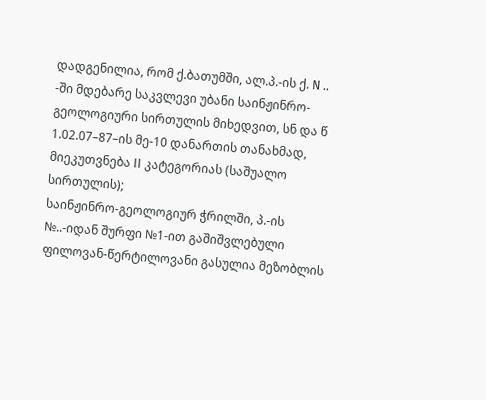დადგენილია, რომ ქ.ბათუმში, ალ.პ.-ის ქ. N .. -ში მდებარე საკვლევი უბანი საინჟინრო- გეოლოგიური სირთულის მიხედვით, სნ და წ 1.02.07–87–ის მე-10 დანართის თანახმად, მიეკუთვნება II კატეგორიას (საშუალო სირთულის);
საინჟინრო-გეოლოგიურ ჭრილში, პ.-ის №..-იდან შურფი №1-ით გაშიშვლებული ფილოვან-წერტილოვანი გასულია მეზობლის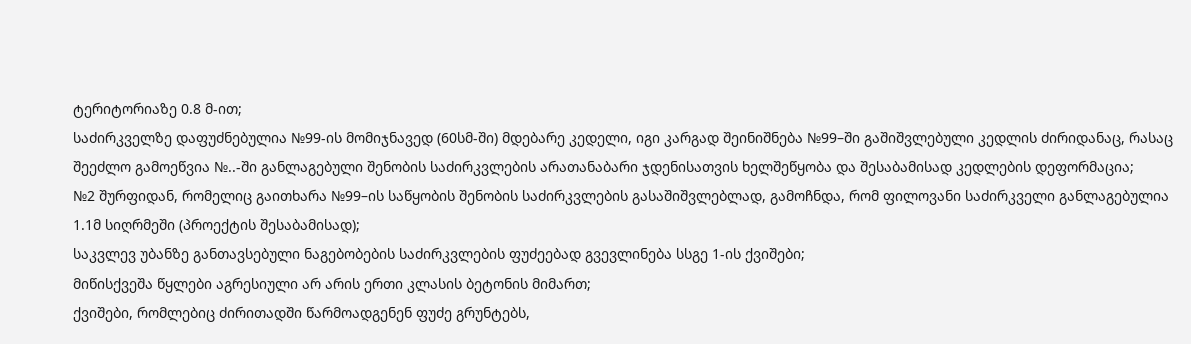ტერიტორიაზე 0.8 მ-ით;
საძირკველზე დაფუძნებულია №99-ის მომიჯნავედ (60სმ-ში) მდებარე კედელი, იგი კარგად შეინიშნება №99–ში გაშიშვლებული კედლის ძირიდანაც, რასაც შეეძლო გამოეწვია №..-ში განლაგებული შენობის საძირკვლების არათანაბარი ჯდენისათვის ხელშეწყობა და შესაბამისად კედლების დეფორმაცია;
№2 შურფიდან, რომელიც გაითხარა №99–ის საწყობის შენობის საძირკვლების გასაშიშვლებლად, გამოჩნდა, რომ ფილოვანი საძირკველი განლაგებულია 1.1მ სიღრმეში (პროექტის შესაბამისად);
საკვლევ უბანზე განთავსებული ნაგებობების საძირკვლების ფუძეებად გვევლინება სსგე 1-ის ქვიშები;
მიწისქვეშა წყლები აგრესიული არ არის ერთი კლასის ბეტონის მიმართ;
ქვიშები, რომლებიც ძირითადში წარმოადგენენ ფუძე გრუნტებს,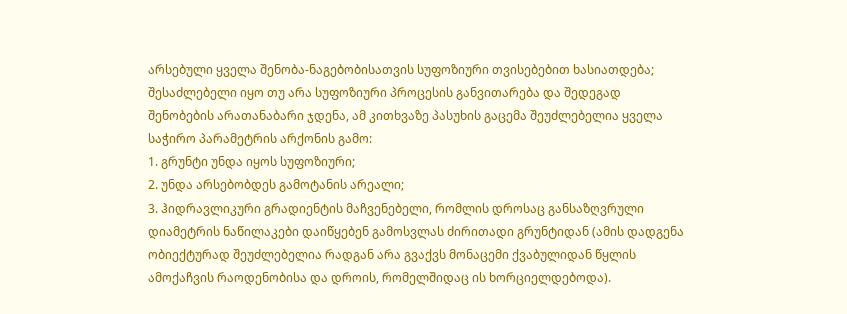არსებული ყველა შენობა-ნაგებობისათვის სუფოზიური თვისებებით ხასიათდება;
შესაძლებელი იყო თუ არა სუფოზიური პროცესის განვითარება და შედეგად შენობების არათანაბარი ჯდენა, ამ კითხვაზე პასუხის გაცემა შეუძლებელია ყველა საჭირო პარამეტრის არქონის გამო:
1. გრუნტი უნდა იყოს სუფოზიური;
2. უნდა არსებობდეს გამოტანის არეალი;
3. ჰიდრავლიკური გრადიენტის მაჩვენებელი, რომლის დროსაც განსაზღვრული დიამეტრის ნაწილაკები დაიწყებენ გამოსვლას ძირითადი გრუნტიდან (ამის დადგენა ობიექტურად შეუძლებელია რადგან არა გვაქვს მონაცემი ქვაბულიდან წყლის ამოქაჩვის რაოდენობისა და დროის, რომელშიდაც ის ხორციელდებოდა).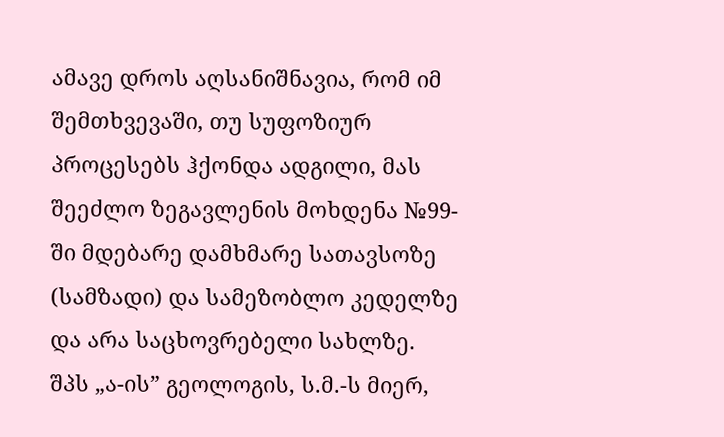ამავე დროს აღსანიშნავია, რომ იმ შემთხვევაში, თუ სუფოზიურ პროცესებს ჰქონდა ადგილი, მას შეეძლო ზეგავლენის მოხდენა №99-ში მდებარე დამხმარე სათავსოზე (სამზადი) და სამეზობლო კედელზე და არა საცხოვრებელი სახლზე.
შპს „ა-ის” გეოლოგის, ს.მ.-ს მიერ,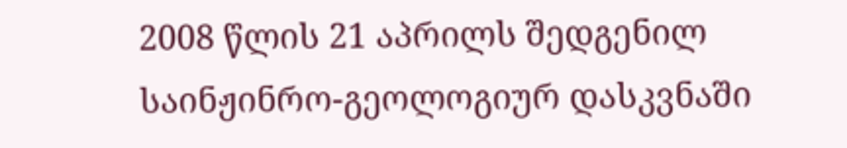2008 წლის 21 აპრილს შედგენილ საინჟინრო-გეოლოგიურ დასკვნაში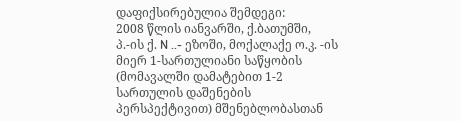დაფიქსირებულია შემდეგი:
2008 წლის იანვარში, ქ.ბათუმში, პ.-ის ქ. N ..- ეზოში, მოქალაქე ო.კ. -ის მიერ 1-სართულიანი საწყობის (მომავალში დამატებით 1-2 სართულის დაშენების პერსპექტივით) მშენებლობასთან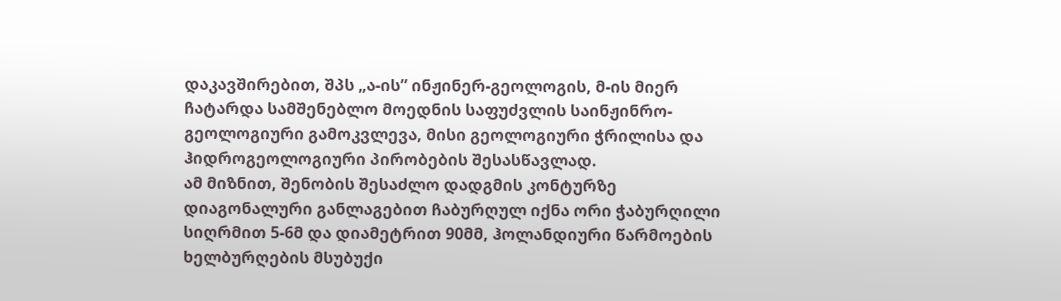დაკავშირებით, შპს „ა-ის” ინჟინერ-გეოლოგის, მ-ის მიერ ჩატარდა სამშენებლო მოედნის საფუძვლის საინჟინრო-გეოლოგიური გამოკვლევა, მისი გეოლოგიური ჭრილისა და ჰიდროგეოლოგიური პირობების შესასწავლად.
ამ მიზნით, შენობის შესაძლო დადგმის კონტურზე დიაგონალური განლაგებით ჩაბურღულ იქნა ორი ჭაბურღილი სიღრმით 5-6მ და დიამეტრით 90მმ, ჰოლანდიური წარმოების ხელბურღების მსუბუქი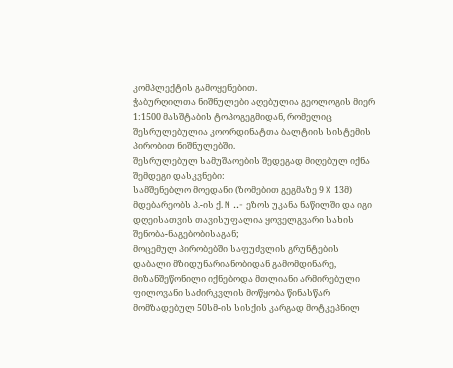კომპლექტის გამოყენებით.
ჭაბურღილთა ნიშნულები აღებულია გეოლოგის მიერ 1:1500 მასშტაბის ტოპოგეგმიდან, რომელიც შესრულებულია კოორდინატთა ბალტიის სისტემის პირობით ნიშნულებში.
შესრულებულ სამუშაოების შედეგად მიღებულ იქნა შემდეგი დასკვნები:
სამშენებლო მოედანი (ზომებით გეგმაზე 9 X 13მ) მდებარეობს პ.-ის ქ. N ..- ეზოს უკანა ნაწილში და იგი დღეისათვის თავისუფალია ყოველგვარი სახის შენობა-ნაგებობისაგან;
მოცემულ პირობებში საფუძვლის გრუნტების დაბალი მზიდუნარიანობიდან გამომდინარე, მიზანშეწონილი იქნებოდა მთლიანი არმირებული ფილოვანი საძირკვლის მოწყობა წინასწარ მომზადებულ 50სმ-ის სისქის კარგად მოტკეპნილ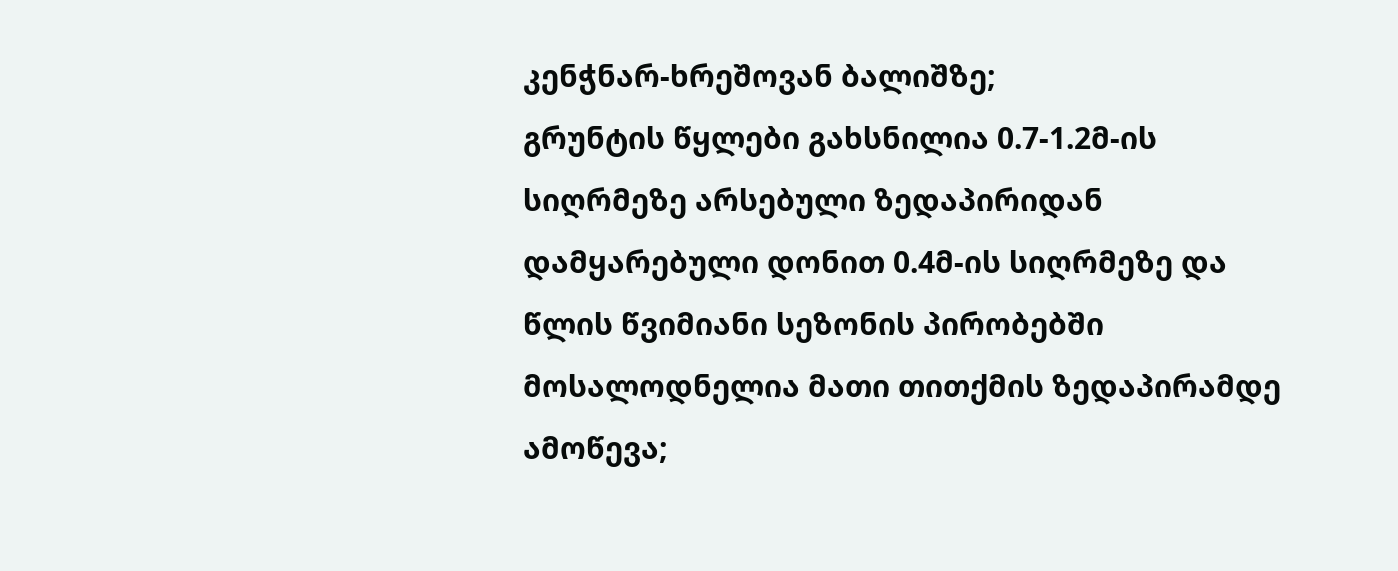კენჭნარ-ხრეშოვან ბალიშზე;
გრუნტის წყლები გახსნილია 0.7-1.2მ-ის სიღრმეზე არსებული ზედაპირიდან დამყარებული დონით 0.4მ-ის სიღრმეზე და წლის წვიმიანი სეზონის პირობებში მოსალოდნელია მათი თითქმის ზედაპირამდე ამოწევა;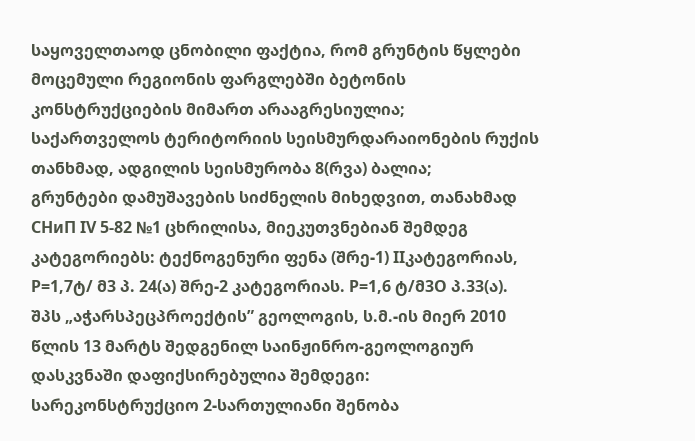საყოველთაოდ ცნობილი ფაქტია, რომ გრუნტის წყლები მოცემული რეგიონის ფარგლებში ბეტონის კონსტრუქციების მიმართ არააგრესიულია;
საქართველოს ტერიტორიის სეისმურდარაიონების რუქის თანხმად, ადგილის სეისმურობა 8(რვა) ბალია;
გრუნტები დამუშავების სიძნელის მიხედვით, თანახმად СHиП IV 5-82 №1 ცხრილისა, მიეკუთვნებიან შემდეგ კატეგორიებს: ტექნოგენური ფენა (შრე-1) IIკატეგორიას, P=1,7ტ/ მ3 პ. 24(ა) შრე-2 კატეგორიას. P=1,6 ტ/მ3O პ.33(ა).
შპს „აჭარსპეცპროექტის” გეოლოგის, ს.მ.-ის მიერ 2010 წლის 13 მარტს შედგენილ საინჟინრო-გეოლოგიურ დასკვნაში დაფიქსირებულია შემდეგი:
სარეკონსტრუქციო 2-სართულიანი შენობა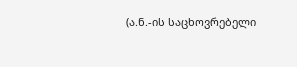(ა.ნ.-ის საცხოვრებელი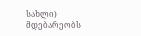სახლი) მდებარეობს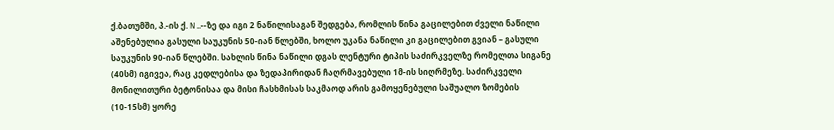ქ.ბათუმში, პ.-ის ქ. N ..--ზე და იგი 2 ნაწილისაგან შედგება, რომლის წინა გაცილებით ძველი ნაწილი აშენებულია გასული საუკუნის 50-იან წლებში, ხოლო უკანა ნაწილი კი გაცილებით გვიან – გასული საუკუნის 90-იან წლებში. სახლის წინა ნაწილი დგას ლენტური ტიპის საძირკველზე რომელთა სიგანე (40სმ) იგივეა, რაც კედლებისა და ზედაპირიდან ჩაღრმავებული 1მ-ის სიღრმეზე. საძირკველი მონილითური ბეტონისაა და მისი ჩასხმისას საკმაოდ არის გამოყენებული საშუალო ზომების (10-15სმ) ყორე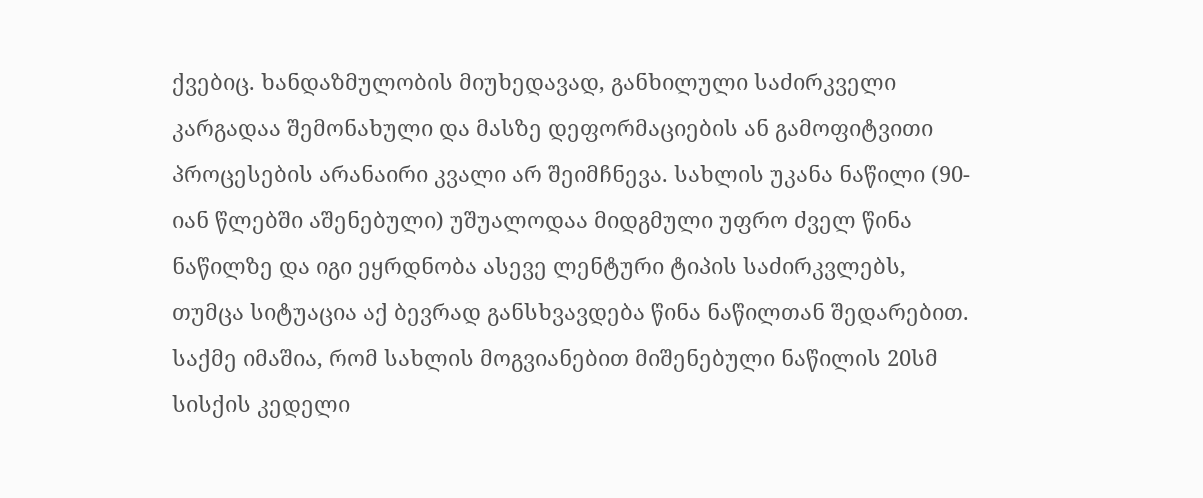ქვებიც. ხანდაზმულობის მიუხედავად, განხილული საძირკველი კარგადაა შემონახული და მასზე დეფორმაციების ან გამოფიტვითი პროცესების არანაირი კვალი არ შეიმჩნევა. სახლის უკანა ნაწილი (90-იან წლებში აშენებული) უშუალოდაა მიდგმული უფრო ძველ წინა ნაწილზე და იგი ეყრდნობა ასევე ლენტური ტიპის საძირკვლებს, თუმცა სიტუაცია აქ ბევრად განსხვავდება წინა ნაწილთან შედარებით. საქმე იმაშია, რომ სახლის მოგვიანებით მიშენებული ნაწილის 20სმ სისქის კედელი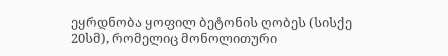ეყრდნობა ყოფილ ბეტონის ღობეს (სისქე 20სმ), რომელიც მონოლითური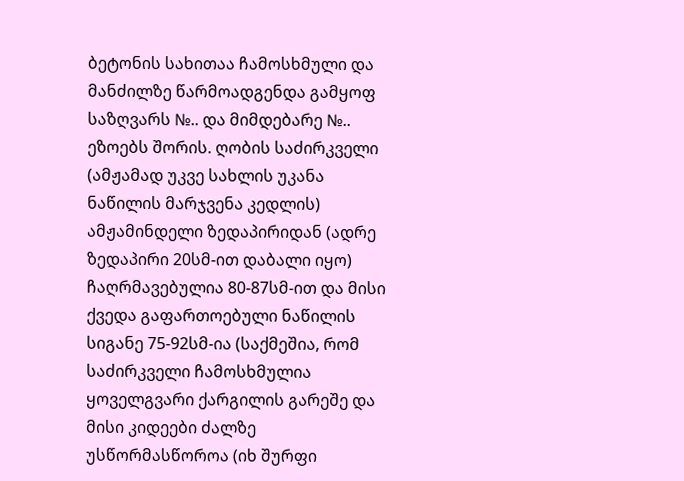ბეტონის სახითაა ჩამოსხმული და მანძილზე წარმოადგენდა გამყოფ საზღვარს №.. და მიმდებარე №.. ეზოებს შორის. ღობის საძირკველი (ამჟამად უკვე სახლის უკანა ნაწილის მარჯვენა კედლის) ამჟამინდელი ზედაპირიდან (ადრე ზედაპირი 20სმ-ით დაბალი იყო) ჩაღრმავებულია 80-87სმ-ით და მისი ქვედა გაფართოებული ნაწილის სიგანე 75-92სმ-ია (საქმეშია, რომ საძირკველი ჩამოსხმულია ყოველგვარი ქარგილის გარეშე და მისი კიდეები ძალზე უსწორმასწოროა (იხ შურფი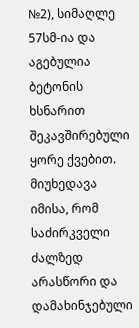№2), სიმაღლე 57სმ-ია და აგებულია ბეტონის ხსნარით შეკავშირებული ყორე ქვებით. მიუხედავა იმისა, რომ საძირკველი ძალზედ არასწორი და დამახინჯებული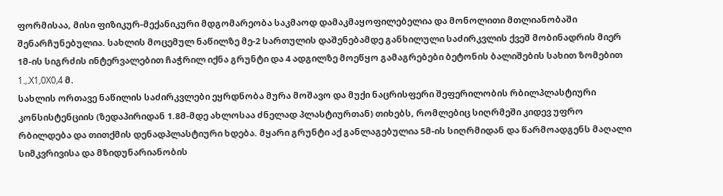ფორმისაა, მისი ფიზიკურ-მექანიკური მდგომარეობა საკმაოდ დამაკმაყოფილებელია და მონოლითი მთლიანობაში შენარჩუნებულია. სახლის მოცემულ ნაწილზე მე-2 სართულის დაშენებამდე განხილული საძირკვლის ქვეშ მობინადრის მიერ 1მ-ის სიგრძის ინტერვალებით ჩაჭრილ იქნა გრუნტი და 4 ადგილზე მოეწყო გამაგრებები ბეტონის ბალიშების სახით ზომებით 1.,.X1,0X0,4 მ.
სახლის ორთავე ნაწილის საძირკვლები ეყრდნობა მურა მოშავო და მუქი ნაცრისფერი შეფერილობის რბილპლასტიური კონსისტენციის (ზედაპირიდან 1.8მ-მდე ახლოსაა ძნელად პლასტიურთან) თიხებს, რომლებიც სიღრმეში კიდევ უფრო რბილდება და თითქმის დენადპლასტიური ხდება. მყარი გრუნტი აქ განლაგებულია 5მ-ის სიღრმიდან და წარმოადგენს მაღალი სიმკვრივისა და მზიდუნარიანობის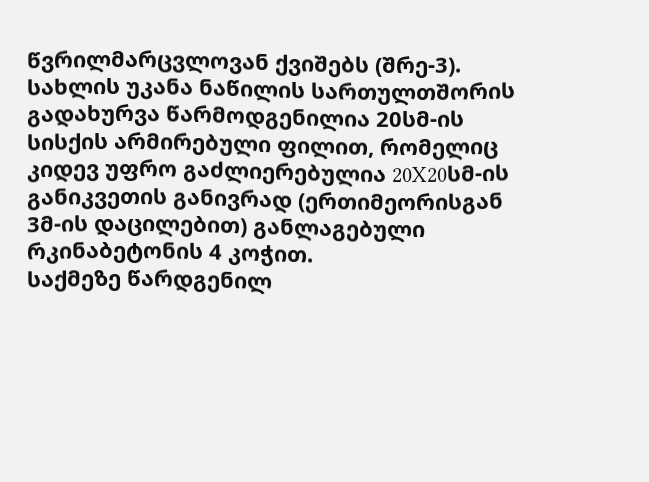წვრილმარცვლოვან ქვიშებს (შრე-3).
სახლის უკანა ნაწილის სართულთშორის გადახურვა წარმოდგენილია 20სმ-ის სისქის არმირებული ფილით, რომელიც კიდევ უფრო გაძლიერებულია 20X20სმ-ის განიკვეთის განივრად (ერთიმეორისგან 3მ-ის დაცილებით) განლაგებული რკინაბეტონის 4 კოჭით.
საქმეზე წარდგენილ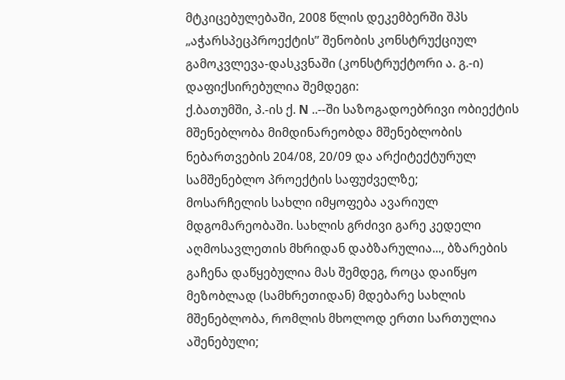მტკიცებულებაში, 2008 წლის დეკემბერში შპს „აჭარსპეცპროექტის” შენობის კონსტრუქციულ გამოკვლევა-დასკვნაში (კონსტრუქტორი ა. გ.-ი) დაფიქსირებულია შემდეგი:
ქ.ბათუმში, პ.-ის ქ. N ..--ში საზოგადოებრივი ობიექტის მშენებლობა მიმდინარეობდა მშენებლობის ნებართვების 204/08, 20/09 და არქიტექტურულ სამშენებლო პროექტის საფუძველზე;
მოსარჩელის სახლი იმყოფება ავარიულ მდგომარეობაში. სახლის გრძივი გარე კედელი აღმოსავლეთის მხრიდან დაბზარულია..., ბზარების გაჩენა დაწყებულია მას შემდეგ, როცა დაიწყო მეზობლად (სამხრეთიდან) მდებარე სახლის მშენებლობა, რომლის მხოლოდ ერთი სართულია აშენებული;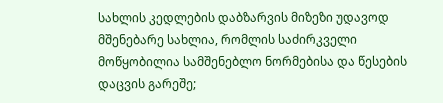სახლის კედლების დაბზარვის მიზეზი უდავოდ მშენებარე სახლია, რომლის საძირკველი მოწყობილია სამშენებლო ნორმებისა და წესების დაცვის გარეშე;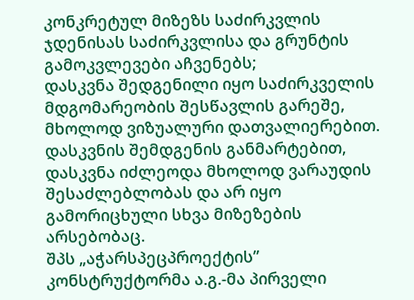კონკრეტულ მიზეზს საძირკვლის ჯდენისას საძირკვლისა და გრუნტის გამოკვლევები აჩვენებს;
დასკვნა შედგენილი იყო საძირკველის მდგომარეობის შესწავლის გარეშე, მხოლოდ ვიზუალური დათვალიერებით.
დასკვნის შემდგენის განმარტებით, დასკვნა იძლეოდა მხოლოდ ვარაუდის შესაძლებლობას და არ იყო გამორიცხული სხვა მიზეზების არსებობაც.
შპს „აჭარსპეცპროექტის” კონსტრუქტორმა ა.გ.-მა პირველი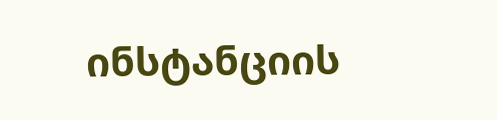ინსტანციის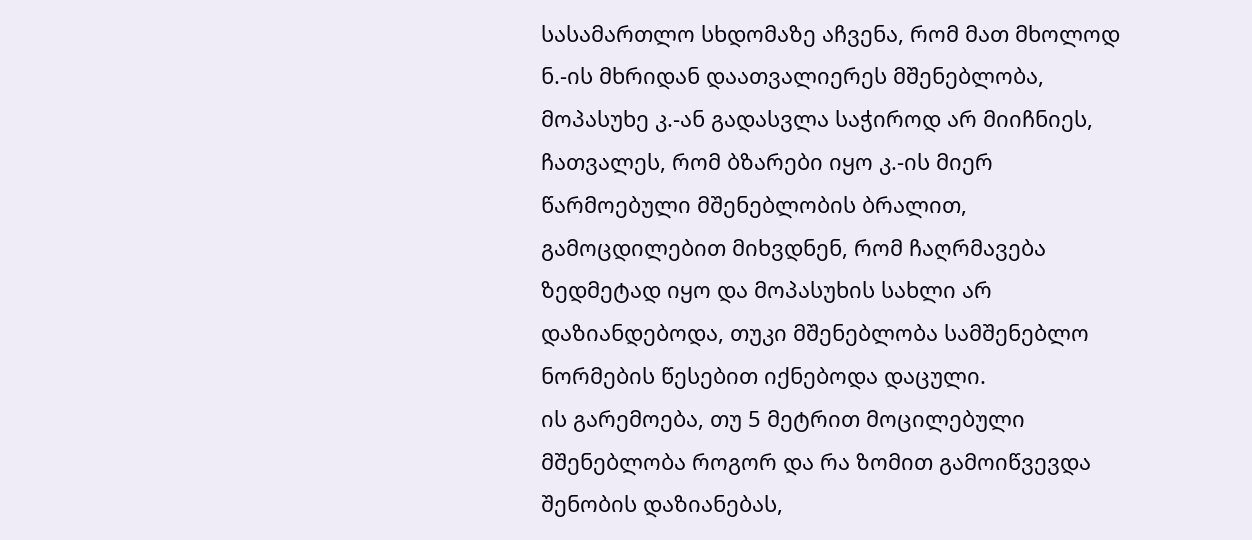სასამართლო სხდომაზე აჩვენა, რომ მათ მხოლოდ ნ.-ის მხრიდან დაათვალიერეს მშენებლობა, მოპასუხე კ.-ან გადასვლა საჭიროდ არ მიიჩნიეს, ჩათვალეს, რომ ბზარები იყო კ.-ის მიერ წარმოებული მშენებლობის ბრალით, გამოცდილებით მიხვდნენ, რომ ჩაღრმავება ზედმეტად იყო და მოპასუხის სახლი არ დაზიანდებოდა, თუკი მშენებლობა სამშენებლო ნორმების წესებით იქნებოდა დაცული.
ის გარემოება, თუ 5 მეტრით მოცილებული მშენებლობა როგორ და რა ზომით გამოიწვევდა შენობის დაზიანებას,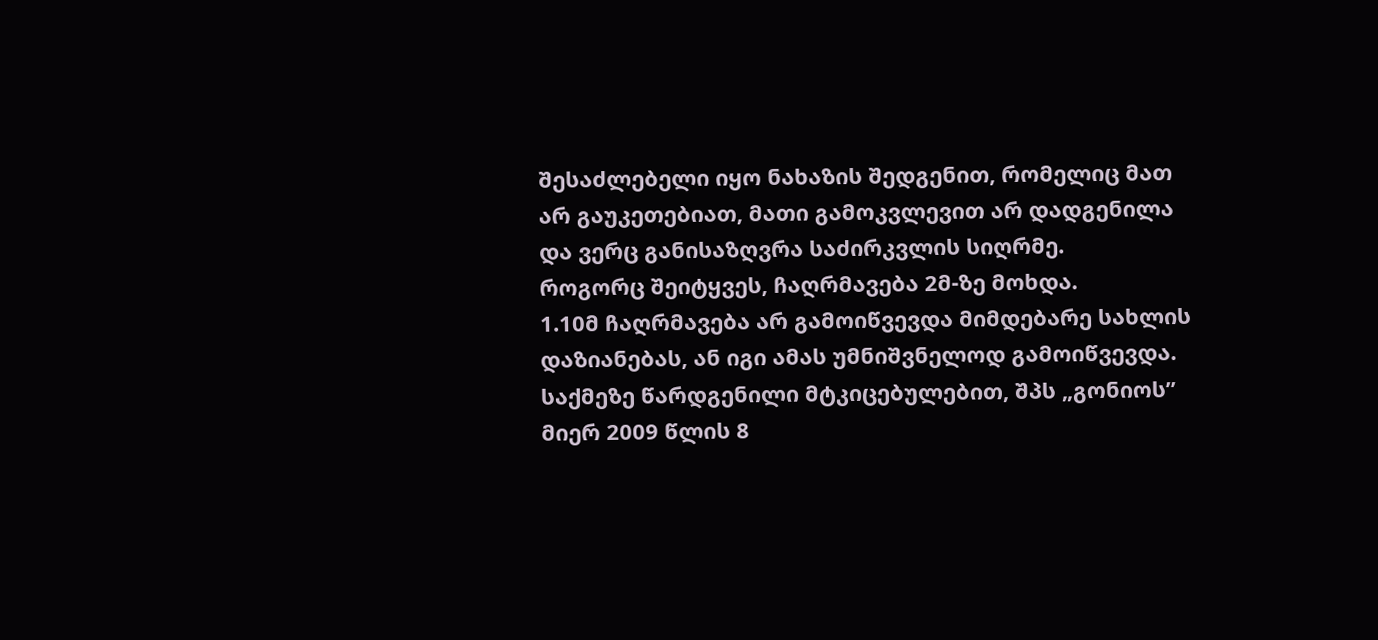შესაძლებელი იყო ნახაზის შედგენით, რომელიც მათ არ გაუკეთებიათ, მათი გამოკვლევით არ დადგენილა და ვერც განისაზღვრა საძირკვლის სიღრმე.
როგორც შეიტყვეს, ჩაღრმავება 2მ-ზე მოხდა.
1.10მ ჩაღრმავება არ გამოიწვევდა მიმდებარე სახლის დაზიანებას, ან იგი ამას უმნიშვნელოდ გამოიწვევდა.
საქმეზე წარდგენილი მტკიცებულებით, შპს „გონიოს” მიერ 2009 წლის 8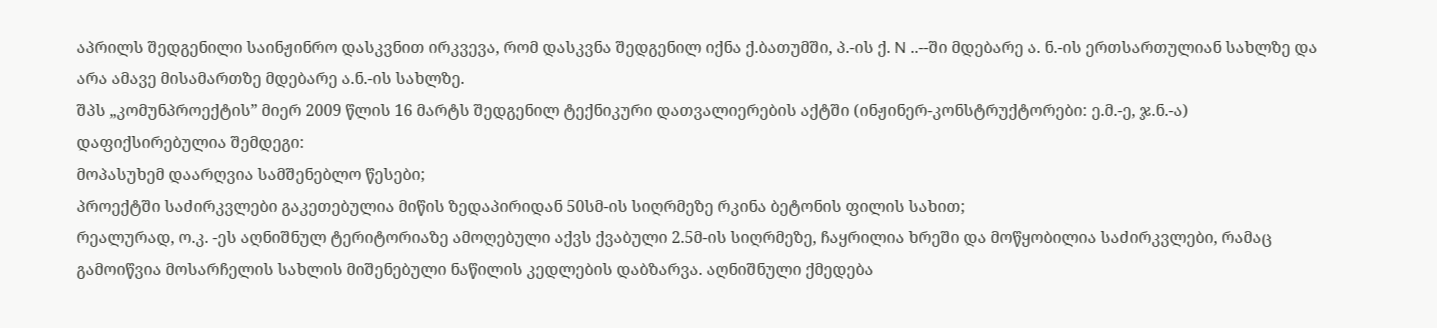აპრილს შედგენილი საინჟინრო დასკვნით ირკვევა, რომ დასკვნა შედგენილ იქნა ქ.ბათუმში, პ.-ის ქ. N ..--ში მდებარე ა. ნ.-ის ერთსართულიან სახლზე და არა ამავე მისამართზე მდებარე ა.ნ.-ის სახლზე.
შპს „კომუნპროექტის” მიერ 2009 წლის 16 მარტს შედგენილ ტექნიკური დათვალიერების აქტში (ინჟინერ-კონსტრუქტორები: ე.მ.-ე, ჯ.ნ.-ა) დაფიქსირებულია შემდეგი:
მოპასუხემ დაარღვია სამშენებლო წესები;
პროექტში საძირკვლები გაკეთებულია მიწის ზედაპირიდან 50სმ-ის სიღრმეზე რკინა ბეტონის ფილის სახით;
რეალურად, ო.კ. -ეს აღნიშნულ ტერიტორიაზე ამოღებული აქვს ქვაბული 2.5მ-ის სიღრმეზე, ჩაყრილია ხრეში და მოწყობილია საძირკვლები, რამაც გამოიწვია მოსარჩელის სახლის მიშენებული ნაწილის კედლების დაბზარვა. აღნიშნული ქმედება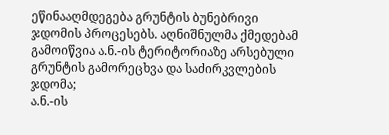ეწინააღმდეგება გრუნტის ბუნებრივი ჯდომის პროცესებს. აღნიშნულმა ქმედებამ გამოიწვია ა.ნ.-ის ტერიტორიაზე არსებული გრუნტის გამორეცხვა და საძირკვლების ჯდომა;
ა.ნ.-ის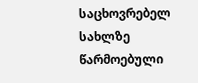საცხოვრებელ სახლზე წარმოებული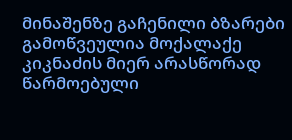მინაშენზე გაჩენილი ბზარები გამოწვეულია მოქალაქე კიკნაძის მიერ არასწორად წარმოებული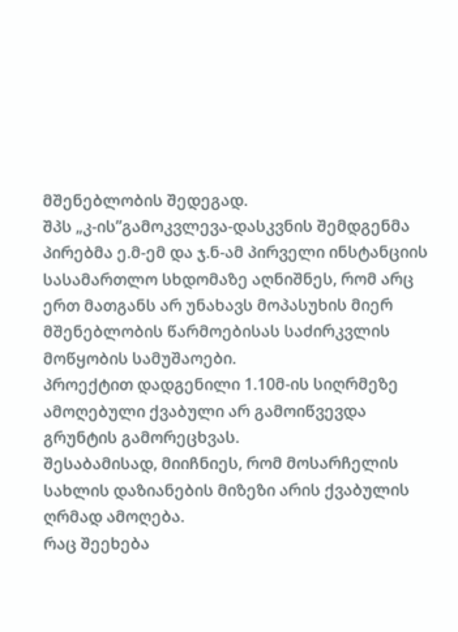მშენებლობის შედეგად.
შპს „კ-ის”გამოკვლევა-დასკვნის შემდგენმა პირებმა ე.მ-ემ და ჯ.ნ-ამ პირველი ინსტანციის სასამართლო სხდომაზე აღნიშნეს, რომ არც ერთ მათგანს არ უნახავს მოპასუხის მიერ მშენებლობის წარმოებისას საძირკვლის მოწყობის სამუშაოები.
პროექტით დადგენილი 1.10მ-ის სიღრმეზე ამოღებული ქვაბული არ გამოიწვევდა გრუნტის გამორეცხვას.
შესაბამისად, მიიჩნიეს, რომ მოსარჩელის სახლის დაზიანების მიზეზი არის ქვაბულის ღრმად ამოღება.
რაც შეეხება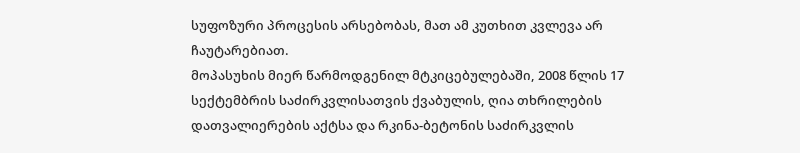სუფოზური პროცესის არსებობას, მათ ამ კუთხით კვლევა არ ჩაუტარებიათ.
მოპასუხის მიერ წარმოდგენილ მტკიცებულებაში, 2008 წლის 17 სექტემბრის საძირკვლისათვის ქვაბულის, ღია თხრილების დათვალიერების აქტსა და რკინა-ბეტონის საძირკვლის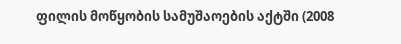ფილის მოწყობის სამუშაოების აქტში (2008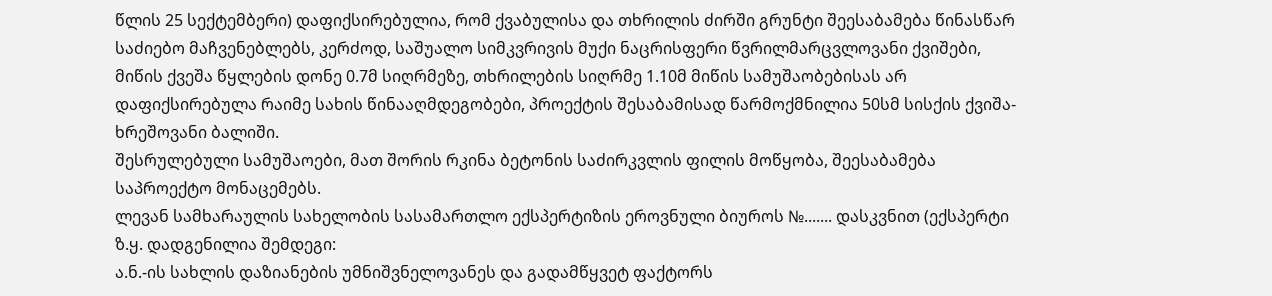წლის 25 სექტემბერი) დაფიქსირებულია, რომ ქვაბულისა და თხრილის ძირში გრუნტი შეესაბამება წინასწარ საძიებო მაჩვენებლებს, კერძოდ, საშუალო სიმკვრივის მუქი ნაცრისფერი წვრილმარცვლოვანი ქვიშები, მიწის ქვეშა წყლების დონე 0.7მ სიღრმეზე, თხრილების სიღრმე 1.10მ მიწის სამუშაობებისას არ დაფიქსირებულა რაიმე სახის წინააღმდეგობები, პროექტის შესაბამისად წარმოქმნილია 50სმ სისქის ქვიშა-ხრეშოვანი ბალიში.
შესრულებული სამუშაოები, მათ შორის რკინა ბეტონის საძირკვლის ფილის მოწყობა, შეესაბამება საპროექტო მონაცემებს.
ლევან სამხარაულის სახელობის სასამართლო ექსპერტიზის ეროვნული ბიუროს №....... დასკვნით (ექსპერტი ზ.ყ. დადგენილია შემდეგი:
ა.ნ.-ის სახლის დაზიანების უმნიშვნელოვანეს და გადამწყვეტ ფაქტორს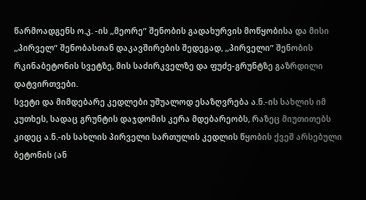წარმოადგენს ო.კ. -ის ,,მეორე” შენობის გადახურვის მოწყობისა და მისი ,,პირველ” შენობასთან დაკავშირების შედეგად, ,,პირველი” შენობის რკინაბეტონის სვეტზე, მის საძირკველზე და ფუძე-გრუნტზე გაზრდილი დატვირთვები.
სვეტი და მიმდებარე კედლები უშუალოდ ესაზღვრება ა.ნ.-ის სახლის იმ კუთხეს, სადაც გრუნტის დაჯდომის კერა მდებარეობს, რაზეც მიუთითებს კიდეც ა.ნ.-ის სახლის პირველი სართულის კედლის წყობის ქვეშ არსებული ბეტონის (ან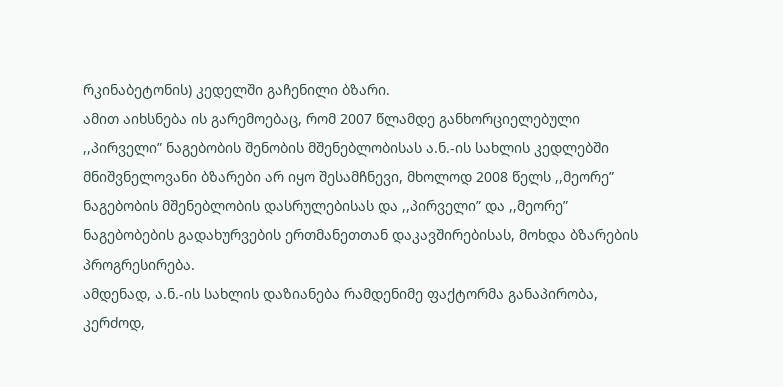რკინაბეტონის) კედელში გაჩენილი ბზარი.
ამით აიხსნება ის გარემოებაც, რომ 2007 წლამდე განხორციელებული ,,პირველი” ნაგებობის შენობის მშენებლობისას ა.ნ.-ის სახლის კედლებში მნიშვნელოვანი ბზარები არ იყო შესამჩნევი, მხოლოდ 2008 წელს ,,მეორე” ნაგებობის მშენებლობის დასრულებისას და ,,პირველი” და ,,მეორე” ნაგებობების გადახურვების ერთმანეთთან დაკავშირებისას, მოხდა ბზარების პროგრესირება.
ამდენად, ა.ნ.-ის სახლის დაზიანება რამდენიმე ფაქტორმა განაპირობა, კერძოდ,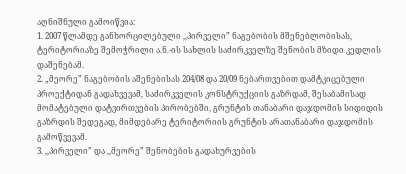აღნიშნული გამოიწვია:
1. 2007 წლამდე განხორცილებული ,,პირველი” ნაგებობის მშენებლობისას, ტერიტორიაზე შემოჭრილი ა.ნ.-ის სახლის საძირკველზე შენობის მზიდი კედლის დაშენებამ.
2. „მეორე” ნაგებობის აშენებისას 204/08 და 20/09 ნებართვებით დამტკიცებული პროექტიდან გადახვევამ, საძირკველის კონსტრუქციის გაზრდამ, შესაბამისად მომატებული დატვირთვების პირობებში, გრუნტის თანაბარი დაჯდომის სიდიდის გაზრდის შედეგად, მიმდებარე ტერიტორიის გრუნტის არათანაბარი დაჯდომის გამოწვევამ.
3. ,,პირველი” და ,,მეორე” შენობების გადახურვების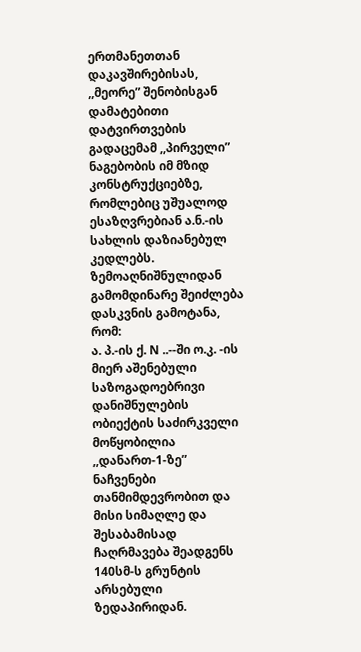ერთმანეთთან დაკავშირებისას, ,,მეორე” შენობისგან დამატებითი დატვირთვების გადაცემამ ,,პირველი” ნაგებობის იმ მზიდ კონსტრუქციებზე, რომლებიც უშუალოდ ესაზღვრებიან ა.ნ.-ის სახლის დაზიანებულ კედლებს.
ზემოაღნიშნულიდან გამომდინარე შეიძლება დასკვნის გამოტანა, რომ:
ა. პ.-ის ქ. N ..--ში ო.კ. -ის მიერ აშენებული საზოგადოებრივი დანიშნულების ობიექტის საძირკველი მოწყობილია ,,დანართ-1-ზე” ნაჩვენები თანმიმდევრობით და მისი სიმაღლე და შესაბამისად ჩაღრმავება შეადგენს 140სმ-ს გრუნტის არსებული ზედაპირიდან.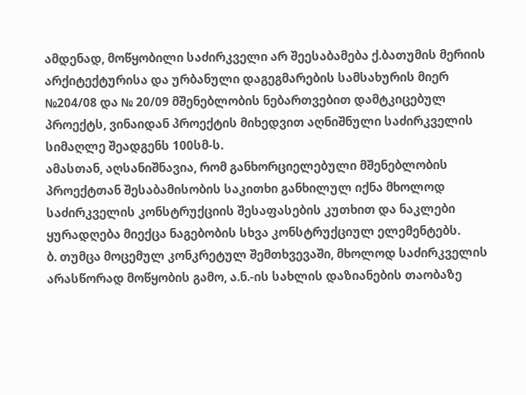ამდენად, მოწყობილი საძირკველი არ შეესაბამება ქ.ბათუმის მერიის არქიტექტურისა და ურბანული დაგეგმარების სამსახურის მიერ №204/08 და № 20/09 მშენებლობის ნებართვებით დამტკიცებულ პროექტს, ვინაიდან პროექტის მიხედვით აღნიშნული საძირკველის სიმაღლე შეადგენს 100სმ-ს.
ამასთან, აღსანიშნავია, რომ განხორციელებული მშენებლობის პროექტთან შესაბამისობის საკითხი განხილულ იქნა მხოლოდ საძირკველის კონსტრუქციის შესაფასების კუთხით და ნაკლები ყურადღება მიექცა ნაგებობის სხვა კონსტრუქციულ ელემენტებს.
ბ. თუმცა მოცემულ კონკრეტულ შემთხვევაში, მხოლოდ საძირკველის არასწორად მოწყობის გამო, ა.ნ.-ის სახლის დაზიანების თაობაზე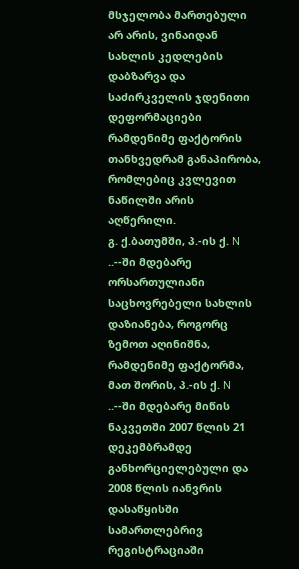მსჯელობა მართებული არ არის, ვინაიდან სახლის კედლების დაბზარვა და საძირკველის ჯდენითი დეფორმაციები რამდენიმე ფაქტორის თანხვედრამ განაპირობა, რომლებიც კვლევით ნაწილში არის აღწერილი.
გ. ქ.ბათუმში, პ.-ის ქ. N ..--ში მდებარე ორსართულიანი საცხოვრებელი სახლის დაზიანება, როგორც ზემოთ აღინიშნა, რამდენიმე ფაქტორმა, მათ შორის, პ.-ის ქ. N ..--ში მდებარე მიწის ნაკვეთში 2007 წლის 21 დეკემბრამდე განხორციელებული და 2008 წლის იანვრის დასაწყისში სამართლებრივ რეგისტრაციაში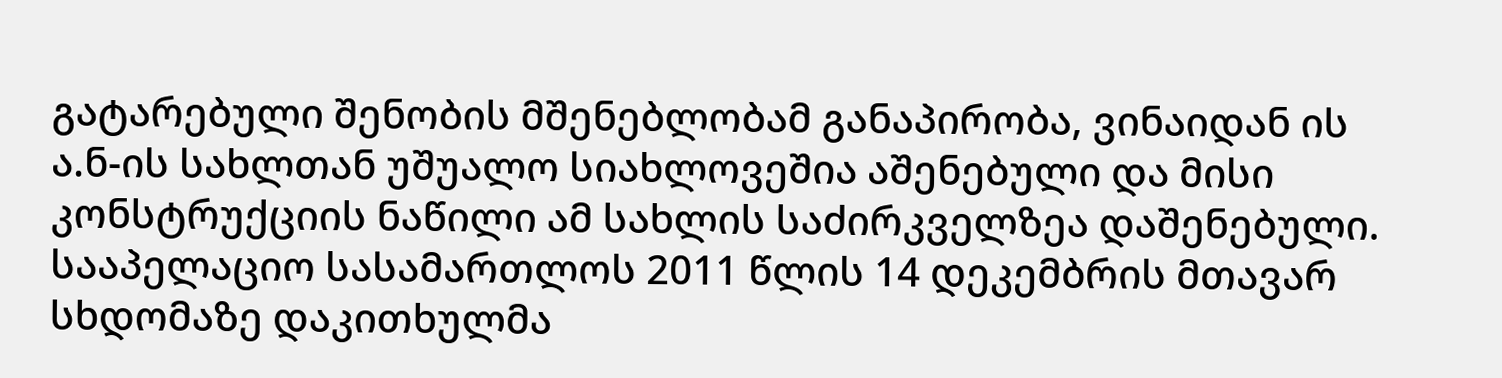გატარებული შენობის მშენებლობამ განაპირობა, ვინაიდან ის ა.ნ-ის სახლთან უშუალო სიახლოვეშია აშენებული და მისი კონსტრუქციის ნაწილი ამ სახლის საძირკველზეა დაშენებული.
სააპელაციო სასამართლოს 2011 წლის 14 დეკემბრის მთავარ სხდომაზე დაკითხულმა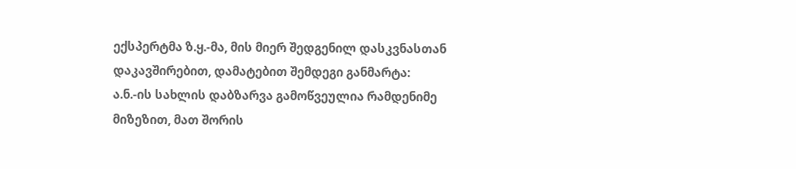ექსპერტმა ზ.ყ.-მა, მის მიერ შედგენილ დასკვნასთან დაკავშირებით, დამატებით შემდეგი განმარტა:
ა.ნ.-ის სახლის დაბზარვა გამოწვეულია რამდენიმე მიზეზით, მათ შორის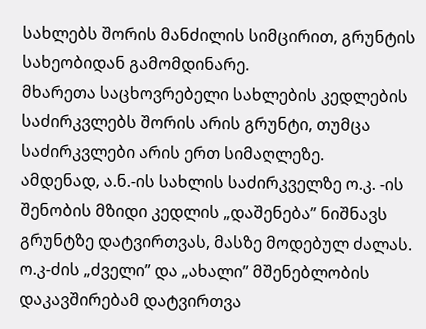სახლებს შორის მანძილის სიმცირით, გრუნტის სახეობიდან გამომდინარე.
მხარეთა საცხოვრებელი სახლების კედლების საძირკვლებს შორის არის გრუნტი, თუმცა საძირკვლები არის ერთ სიმაღლეზე.
ამდენად, ა.ნ.-ის სახლის საძირკველზე ო.კ. -ის შენობის მზიდი კედლის „დაშენება” ნიშნავს გრუნტზე დატვირთვას, მასზე მოდებულ ძალას.
ო.კ-ძის „ძველი” და „ახალი” მშენებლობის დაკავშირებამ დატვირთვა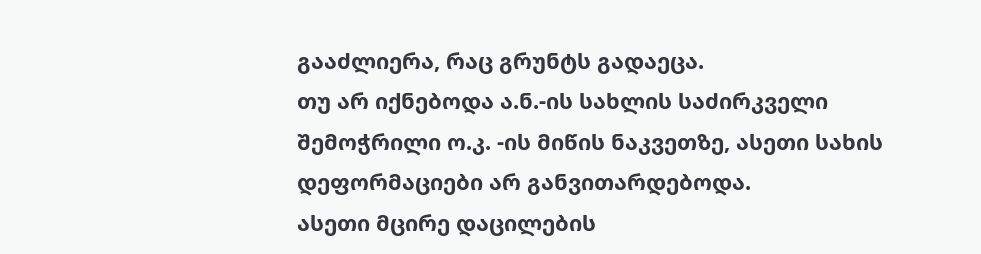გააძლიერა, რაც გრუნტს გადაეცა.
თუ არ იქნებოდა ა.ნ.-ის სახლის საძირკველი შემოჭრილი ო.კ. -ის მიწის ნაკვეთზე, ასეთი სახის დეფორმაციები არ განვითარდებოდა.
ასეთი მცირე დაცილების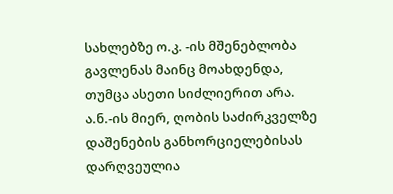სახლებზე ო.კ. -ის მშენებლობა გავლენას მაინც მოახდენდა, თუმცა ასეთი სიძლიერით არა.
ა.ნ.-ის მიერ, ღობის საძირკველზე დაშენების განხორციელებისას დარღვეულია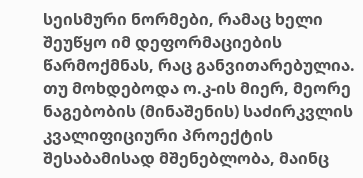სეისმური ნორმები, რამაც ხელი შეუწყო იმ დეფორმაციების წარმოქმნას, რაც განვითარებულია.
თუ მოხდებოდა ო.კ-ის მიერ, მეორე ნაგებობის (მინაშენის) საძირკვლის კვალიფიციური პროექტის შესაბამისად მშენებლობა, მაინც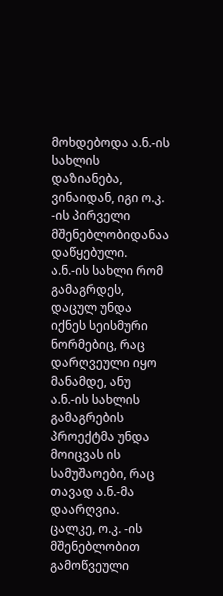მოხდებოდა ა.ნ.-ის სახლის დაზიანება, ვინაიდან, იგი ო.კ. -ის პირველი მშენებლობიდანაა დაწყებული.
ა.ნ.-ის სახლი რომ გამაგრდეს, დაცულ უნდა იქნეს სეისმური ნორმებიც, რაც დარღვეული იყო მანამდე, ანუ ა.ნ.-ის სახლის გამაგრების პროექტმა უნდა მოიცვას ის სამუშაოები, რაც თავად ა.ნ.-მა დაარღვია.
ცალკე, ო.კ. -ის მშენებლობით გამოწვეული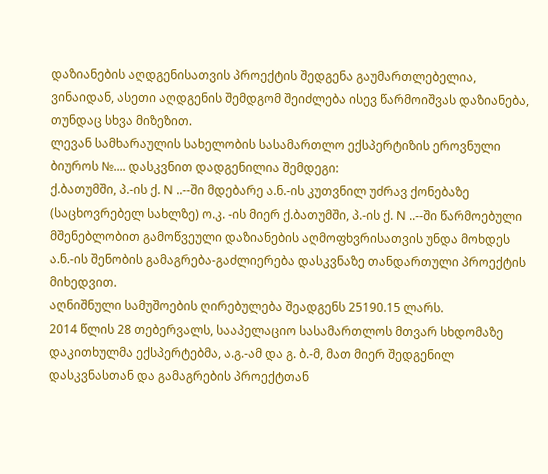დაზიანების აღდგენისათვის პროექტის შედგენა გაუმართლებელია, ვინაიდან, ასეთი აღდგენის შემდგომ შეიძლება ისევ წარმოიშვას დაზიანება, თუნდაც სხვა მიზეზით.
ლევან სამხარაულის სახელობის სასამართლო ექსპერტიზის ეროვნული ბიუროს №.... დასკვნით დადგენილია შემდეგი:
ქ.ბათუმში, პ.-ის ქ. N ..--ში მდებარე ა.ნ.-ის კუთვნილ უძრავ ქონებაზე (საცხოვრებელ სახლზე) ო.კ. -ის მიერ ქ.ბათუმში, პ.-ის ქ. N ..--ში წარმოებული მშენებლობით გამოწვეული დაზიანების აღმოფხვრისათვის უნდა მოხდეს ა.ნ.-ის შენობის გამაგრება-გაძლიერება დასკვნაზე თანდართული პროექტის მიხედვით.
აღნიშნული სამუშოების ღირებულება შეადგენს 25190.15 ლარს.
2014 წლის 28 თებერვალს, სააპელაციო სასამართლოს მთვარ სხდომაზე დაკითხულმა ექსპერტებმა, ა.გ.-ამ და გ. ბ.-მ, მათ მიერ შედგენილ დასკვნასთან და გამაგრების პროექტთან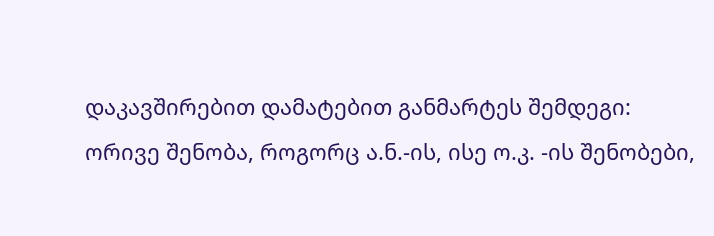დაკავშირებით დამატებით განმარტეს შემდეგი:
ორივე შენობა, როგორც ა.ნ.-ის, ისე ო.კ. -ის შენობები,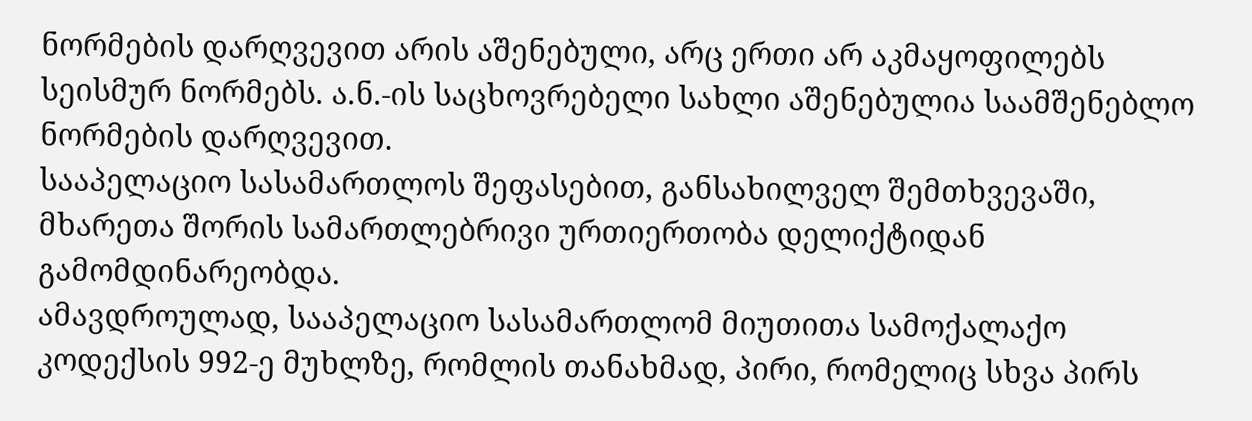ნორმების დარღვევით არის აშენებული, არც ერთი არ აკმაყოფილებს სეისმურ ნორმებს. ა.ნ.-ის საცხოვრებელი სახლი აშენებულია საამშენებლო ნორმების დარღვევით.
სააპელაციო სასამართლოს შეფასებით, განსახილველ შემთხვევაში, მხარეთა შორის სამართლებრივი ურთიერთობა დელიქტიდან გამომდინარეობდა.
ამავდროულად, სააპელაციო სასამართლომ მიუთითა სამოქალაქო კოდექსის 992-ე მუხლზე, რომლის თანახმად, პირი, რომელიც სხვა პირს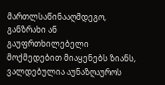მართლსაწინააღმდეგო, განზრახი ან გაუფრთხილებელი მოქმედებით მიაყენებს ზიანს, ვალდებულია აუნაზღაუროს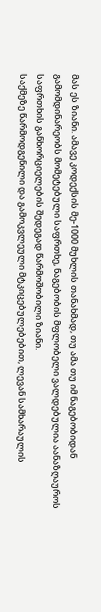მას ეს ზიანი. ამავე კოდექსის მე-1000 მუხლის თანახმად, თუ ამა თუ იმ ნაგებობიდან გამომდინარეობს მომეტებული საფრთხე, ნაგებობის მფლობელი ვალდებულია აანაზღაუროს საფრთხის განხორციელების შედეგად წარმოშობილი ზიანი.
საქმეზე წარმოდგენილი და გამოკვლეული მტკიცებულებებით, ლევან სამხარაულის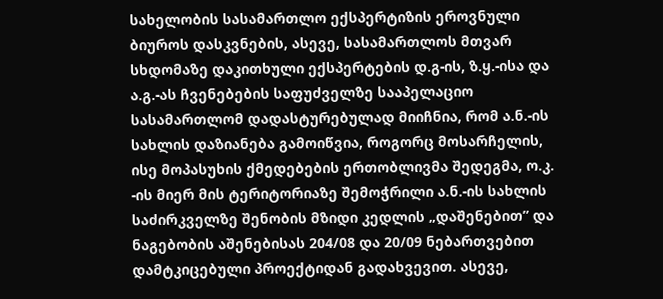სახელობის სასამართლო ექსპერტიზის ეროვნული ბიუროს დასკვნების, ასევე, სასამართლოს მთვარ სხდომაზე დაკითხული ექსპერტების დ.გ-ის, ზ.ყ.-ისა და ა.გ.-ას ჩვენებების საფუძველზე სააპელაციო სასამართლომ დადასტურებულად მიიჩნია, რომ ა.ნ.-ის სახლის დაზიანება გამოიწვია, როგორც მოსარჩელის, ისე მოპასუხის ქმედებების ერთობლივმა შედეგმა, ო.კ. -ის მიერ მის ტერიტორიაზე შემოჭრილი ა.ნ.-ის სახლის საძირკველზე შენობის მზიდი კედლის „დაშენებით” და ნაგებობის აშენებისას 204/08 და 20/09 ნებართვებით დამტკიცებული პროექტიდან გადახვევით. ასევე,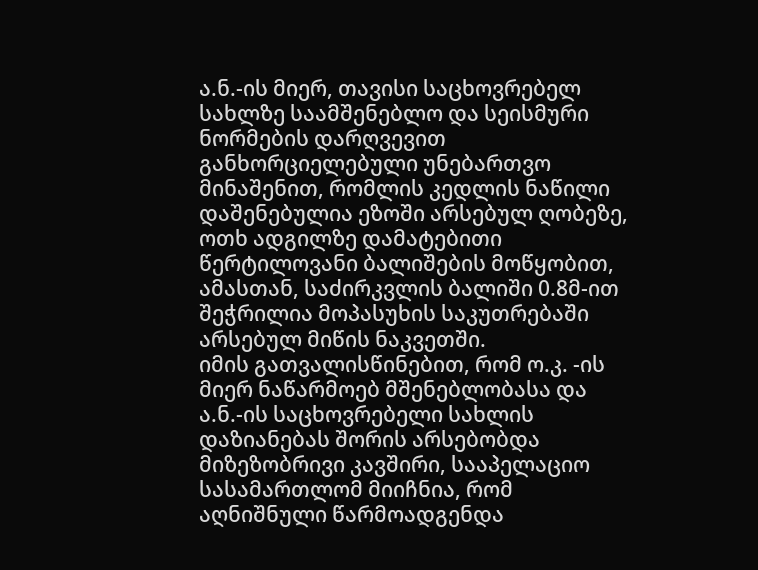ა.ნ.-ის მიერ, თავისი საცხოვრებელ სახლზე საამშენებლო და სეისმური ნორმების დარღვევით განხორციელებული უნებართვო მინაშენით, რომლის კედლის ნაწილი დაშენებულია ეზოში არსებულ ღობეზე, ოთხ ადგილზე დამატებითი წერტილოვანი ბალიშების მოწყობით, ამასთან, საძირკვლის ბალიში 0.8მ-ით შეჭრილია მოპასუხის საკუთრებაში არსებულ მიწის ნაკვეთში.
იმის გათვალისწინებით, რომ ო.კ. -ის მიერ ნაწარმოებ მშენებლობასა და ა.ნ.-ის საცხოვრებელი სახლის დაზიანებას შორის არსებობდა მიზეზობრივი კავშირი, სააპელაციო სასამართლომ მიიჩნია, რომ აღნიშნული წარმოადგენდა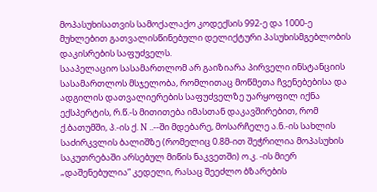მოპასუხისათვის სამოქალაქო კოდექსის 992-ე და 1000-ე მუხლებით გათვალისწინებული დელიქტური პასუხისმგებლობის დაკისრების საფუძველს.
სააპელაციო სასამართლომ არ გაიზიარა პირველი ინსტანციის სასამართლოს მსჯელობა, რომლითაც მოწმეთა ჩვენებებისა და ადგილის დათვალიერების საფუძველზე უარყოფილ იქნა ექსპერტის, რ.წ.-ს მითითება იმასთან დაკავშირებით, რომ ქ.ბათუმში, პ.-ის ქ. N ..--ში მდებარე, მოსარჩელე ა.ნ.-ის სახლის საძირკვლის ბალიშზე (რომელიც 0.8მ-ით შეჭრილია მოპასუხის საკუთრებაში არსებულ მიწის ნაკვეთში) ო.კ. -ის მიერ „დაშენებულია” კედელი, რასაც შეეძლო ბზარების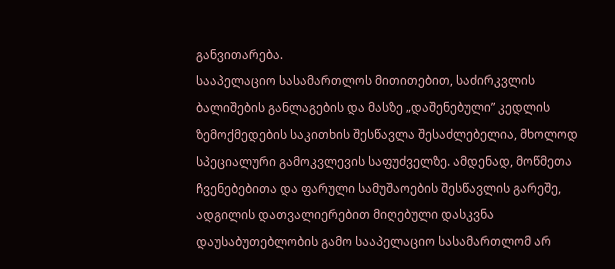განვითარება.
სააპელაციო სასამართლოს მითითებით, საძირკვლის ბალიშების განლაგების და მასზე „დაშენებული” კედლის ზემოქმედების საკითხის შესწავლა შესაძლებელია, მხოლოდ სპეციალური გამოკვლევის საფუძველზე. ამდენად, მოწმეთა ჩვენებებითა და ფარული სამუშაოების შესწავლის გარეშე, ადგილის დათვალიერებით მიღებული დასკვნა დაუსაბუთებლობის გამო სააპელაციო სასამართლომ არ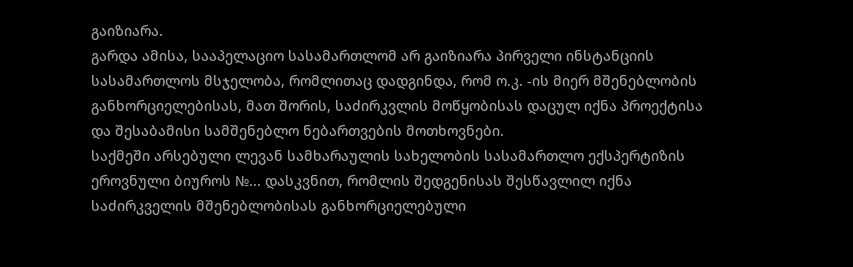გაიზიარა.
გარდა ამისა, სააპელაციო სასამართლომ არ გაიზიარა პირველი ინსტანციის სასამართლოს მსჯელობა, რომლითაც დადგინდა, რომ ო.კ. -ის მიერ მშენებლობის განხორციელებისას, მათ შორის, საძირკვლის მოწყობისას დაცულ იქნა პროექტისა და შესაბამისი სამშენებლო ნებართვების მოთხოვნები.
საქმეში არსებული ლევან სამხარაულის სახელობის სასამართლო ექსპერტიზის ეროვნული ბიუროს №... დასკვნით, რომლის შედგენისას შესწავლილ იქნა საძირკველის მშენებლობისას განხორციელებული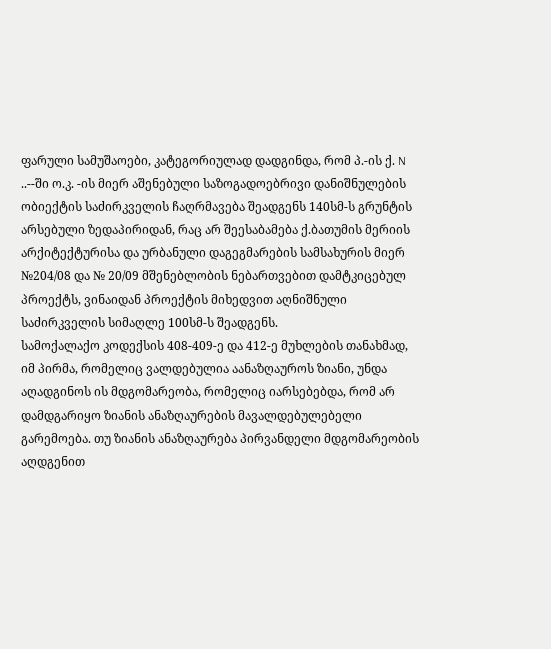ფარული სამუშაოები, კატეგორიულად დადგინდა, რომ პ.-ის ქ. N ..--ში ო.კ. -ის მიერ აშენებული საზოგადოებრივი დანიშნულების ობიექტის საძირკველის ჩაღრმავება შეადგენს 140სმ-ს გრუნტის არსებული ზედაპირიდან, რაც არ შეესაბამება ქ.ბათუმის მერიის არქიტექტურისა და ურბანული დაგეგმარების სამსახურის მიერ №204/08 და № 20/09 მშენებლობის ნებართვებით დამტკიცებულ პროექტს, ვინაიდან პროექტის მიხედვით აღნიშნული საძირკველის სიმაღლე 100სმ-ს შეადგენს.
სამოქალაქო კოდექსის 408-409-ე და 412-ე მუხლების თანახმად, იმ პირმა, რომელიც ვალდებულია აანაზღაუროს ზიანი, უნდა აღადგინოს ის მდგომარეობა, რომელიც იარსებებდა, რომ არ დამდგარიყო ზიანის ანაზღაურების მავალდებულებელი გარემოება. თუ ზიანის ანაზღაურება პირვანდელი მდგომარეობის აღდგენით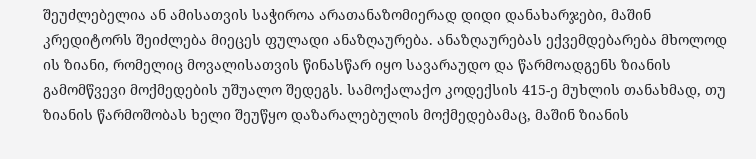შეუძლებელია ან ამისათვის საჭიროა არათანაზომიერად დიდი დანახარჯები, მაშინ კრედიტორს შეიძლება მიეცეს ფულადი ანაზღაურება. ანაზღაურებას ექვემდებარება მხოლოდ ის ზიანი, რომელიც მოვალისათვის წინასწარ იყო სავარაუდო და წარმოადგენს ზიანის გამომწვევი მოქმედების უშუალო შედეგს. სამოქალაქო კოდექსის 415-ე მუხლის თანახმად, თუ ზიანის წარმოშობას ხელი შეუწყო დაზარალებულის მოქმედებამაც, მაშინ ზიანის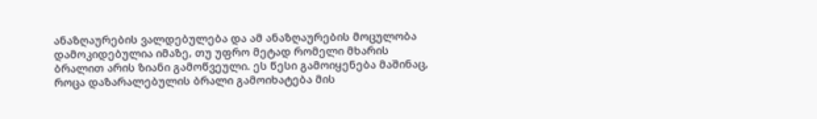ანაზღაურების ვალდებულება და ამ ანაზღაურების მოცულობა დამოკიდებულია იმაზე, თუ უფრო მეტად რომელი მხარის ბრალით არის ზიანი გამოწვეული. ეს წესი გამოიყენება მაშინაც, როცა დაზარალებულის ბრალი გამოიხატება მის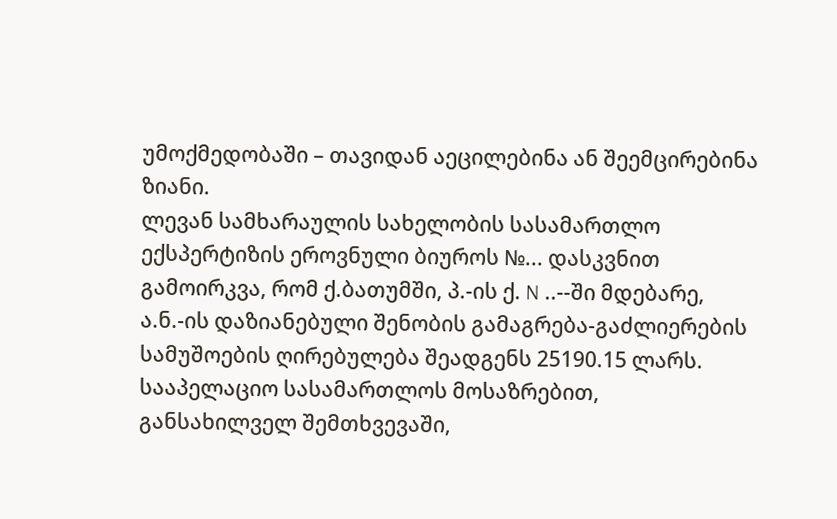უმოქმედობაში – თავიდან აეცილებინა ან შეემცირებინა ზიანი.
ლევან სამხარაულის სახელობის სასამართლო ექსპერტიზის ეროვნული ბიუროს №... დასკვნით გამოირკვა, რომ ქ.ბათუმში, პ.-ის ქ. N ..--ში მდებარე, ა.ნ.-ის დაზიანებული შენობის გამაგრება-გაძლიერების სამუშოების ღირებულება შეადგენს 25190.15 ლარს.
სააპელაციო სასამართლოს მოსაზრებით, განსახილველ შემთხვევაში,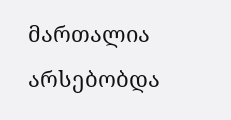მართალია არსებობდა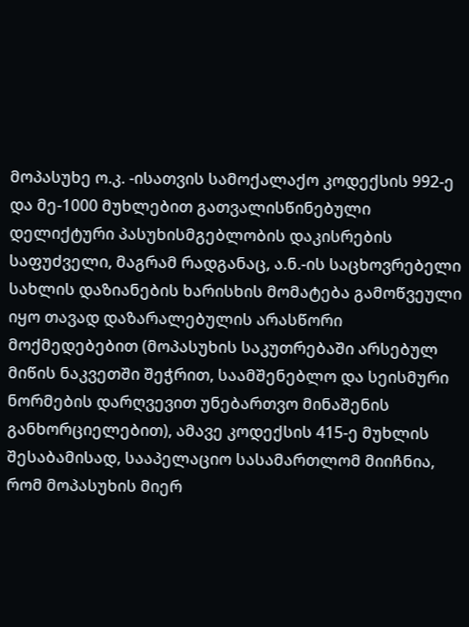მოპასუხე ო.კ. -ისათვის სამოქალაქო კოდექსის 992-ე და მე-1000 მუხლებით გათვალისწინებული დელიქტური პასუხისმგებლობის დაკისრების საფუძველი, მაგრამ რადგანაც, ა.ნ.-ის საცხოვრებელი სახლის დაზიანების ხარისხის მომატება გამოწვეული იყო თავად დაზარალებულის არასწორი მოქმედებებით (მოპასუხის საკუთრებაში არსებულ მიწის ნაკვეთში შეჭრით, საამშენებლო და სეისმური ნორმების დარღვევით უნებართვო მინაშენის განხორციელებით), ამავე კოდექსის 415-ე მუხლის შესაბამისად, სააპელაციო სასამართლომ მიიჩნია, რომ მოპასუხის მიერ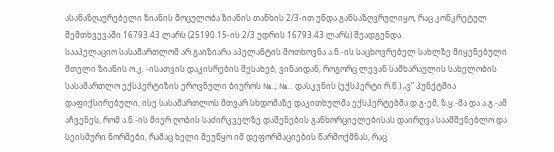ასანაზღაურებელი ზიანის მოცულობა ზიანის თანხის 2/3-ით უნდა განსაზღვრულიყო, რაც კონკრეტულ შემთხვევაში 16793.43 ლარს (25190.15-ის 2/3 უდრის 16793.43 ლარს) შეადგენდა.
სააპელაციო სასამართლომ არ გაიზიარა აპელანტის მოთხოვნა ა.ნ.-ის საცხოვრებელ სახლზე მიყენებული მთელი ზიანის ო.კ. -ისათვის დაკისრების შესახებ, ვინაიდან, როგორც ლევან სამხარაულის სახელობის სასამართლო ექსპერტიზის ეროვნული ბიუროს №..; №... დასკვნის (ექსპერტი რ.წ.) „ვ” პუნქტშია დაფიქსირებული, ისე სასამართლოს მთვარ სხდომაზე დაკითხულმა ექსპერტებმა დ.გ-ემ, ზ.ყ.-მა და ა.გ.-ამ აჩვენეს, რომ ა.ნ.-ის მიერ ღობის საძირკველზე დაშენების განხორციელებისას დაირღვა საამშენებლო და სეისმური ნორმები, რამაც ხელი შეუწყო იმ დეფორმაციების წარმოქმნას, რაც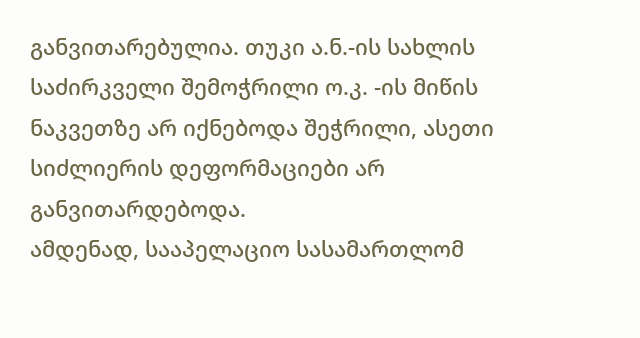განვითარებულია. თუკი ა.ნ.-ის სახლის საძირკველი შემოჭრილი ო.კ. -ის მიწის ნაკვეთზე არ იქნებოდა შეჭრილი, ასეთი სიძლიერის დეფორმაციები არ განვითარდებოდა.
ამდენად, სააპელაციო სასამართლომ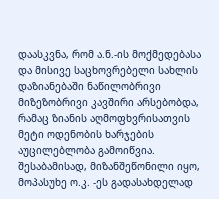დაასკვნა, რომ ა.ნ.-ის მოქმედებასა და მისივე საცხოვრებელი სახლის დაზიანებაში ნაწილობრივი მიზეზობრივი კავშირი არსებობდა, რამაც ზიანის აღმოფხვრისათვის მეტი ოდენობის ხარჯების აუცილებლობა გამოიწვია. შესაბამისად, მიზანშეწონილი იყო, მოპასუხე ო.კ. -ეს გადასახდელად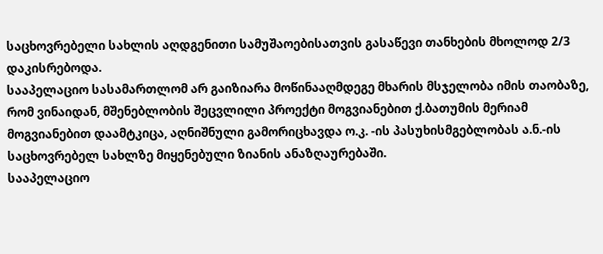საცხოვრებელი სახლის აღდგენითი სამუშაოებისათვის გასაწევი თანხების მხოლოდ 2/3 დაკისრებოდა.
სააპელაციო სასამართლომ არ გაიზიარა მოწინააღმდეგე მხარის მსჯელობა იმის თაობაზე, რომ ვინაიდან, მშენებლობის შეცვლილი პროექტი მოგვიანებით ქ.ბათუმის მერიამ მოგვიანებით დაამტკიცა, აღნიშნული გამორიცხავდა ო.კ. -ის პასუხისმგებლობას ა.ნ.-ის საცხოვრებელ სახლზე მიყენებული ზიანის ანაზღაურებაში.
სააპელაციო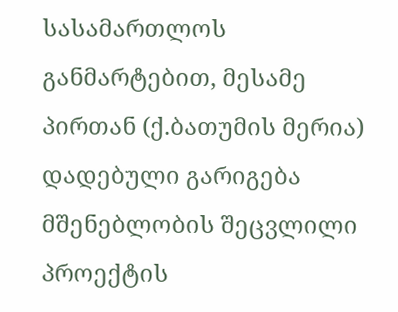სასამართლოს განმარტებით, მესამე პირთან (ქ.ბათუმის მერია) დადებული გარიგება მშენებლობის შეცვლილი პროექტის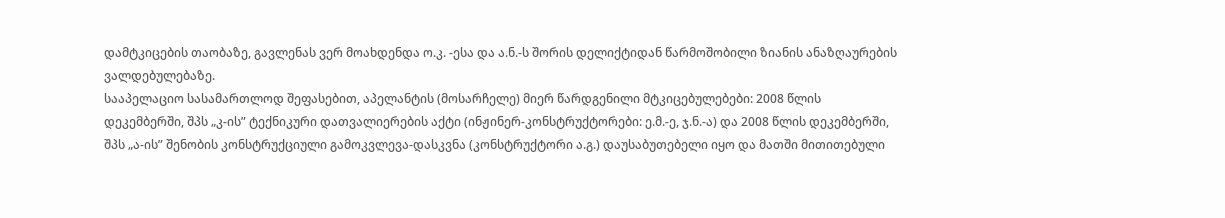დამტკიცების თაობაზე, გავლენას ვერ მოახდენდა ო.კ. -ესა და ა.ნ.-ს შორის დელიქტიდან წარმოშობილი ზიანის ანაზღაურების ვალდებულებაზე.
სააპელაციო სასამართლოდ შეფასებით, აპელანტის (მოსარჩელე) მიერ წარდგენილი მტკიცებულებები: 2008 წლის დეკემბერში, შპს „კ-ის” ტექნიკური დათვალიერების აქტი (ინჟინერ-კონსტრუქტორები: ე.მ.-ე, ჯ.ნ.-ა) და 2008 წლის დეკემბერში, შპს „ა-ის” შენობის კონსტრუქციული გამოკვლევა-დასკვნა (კონსტრუქტორი ა.გ.) დაუსაბუთებელი იყო და მათში მითითებული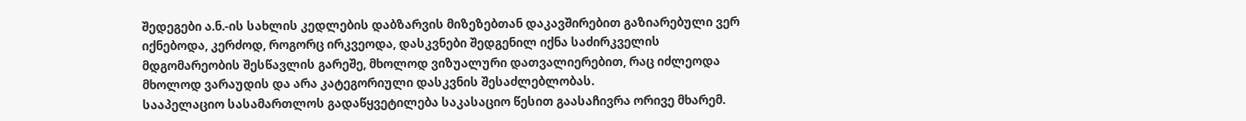შედეგები ა.ნ.-ის სახლის კედლების დაბზარვის მიზეზებთან დაკავშირებით გაზიარებული ვერ იქნებოდა, კერძოდ, როგორც ირკვეოდა, დასკვნები შედგენილ იქნა საძირკველის მდგომარეობის შესწავლის გარეშე, მხოლოდ ვიზუალური დათვალიერებით, რაც იძლეოდა მხოლოდ ვარაუდის და არა კატეგორიული დასკვნის შესაძლებლობას.
სააპელაციო სასამართლოს გადაწყვეტილება საკასაციო წესით გაასაჩივრა ორივე მხარემ.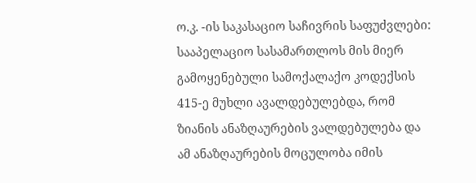ო.კ. -ის საკასაციო საჩივრის საფუძვლები:
სააპელაციო სასამართლოს მის მიერ გამოყენებული სამოქალაქო კოდექსის 415-ე მუხლი ავალდებულებდა, რომ ზიანის ანაზღაურების ვალდებულება და ამ ანაზღაურების მოცულობა იმის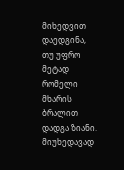მიხედვით დაედგინა, თუ უფრო მეტად რომელი მხარის ბრალით დადგა ზიანი. მიუხედავად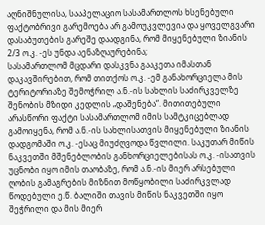აღნიშნულისა, სააპელაციო სასამართლოს ხსენებული ფაქტობრივი გარემოება არ გამოუკვლევია და ყოველგვარი დასაბუთების გარეშე დაადგინა, რომ მიყენებული ზიანის 2/3 ო.კ. -ეს უნდა აენაზღაურებინა;
სასამართლომ მცდარი დასკვნა გააკეთა იმასთან დაკავშირებით, რომ თითქოს ო.კ. -ემ განახორციელა მის ტერიტორიაზე შემოჭრილ ა.ნ.-ის სახლის საძირკველზე შენობის მზიდი კედლის „დაშენება“. მითითებული არასწორი ფაქტი სასამართლომ იმის სამტკიცებლად გამოიყენა, რომ ა.ნ.-ის სახლისათვის მიყენებული ზიანის დადგომაში ო.კ. -ესაც მიუძღვოდა წვლილი. საკუთარ მიწის ნაკვეთში მშენებლობის განხორციელებისას ო.კ. -ისათვის უცნობი იყო იმის თაობაზე, რომ ა.ნ.-ის მიერ არსებული ღობის გამაგრების მიზნით მოწყობილი საძირკვლად წოდებული ე.წ. ბალიში თავის მიწის ნაკვეთში იყო შეჭრილი და მის მიერ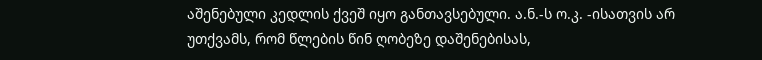აშენებული კედლის ქვეშ იყო განთავსებული. ა.ნ.-ს ო.კ. -ისათვის არ უთქვამს, რომ წლების წინ ღობეზე დაშენებისას,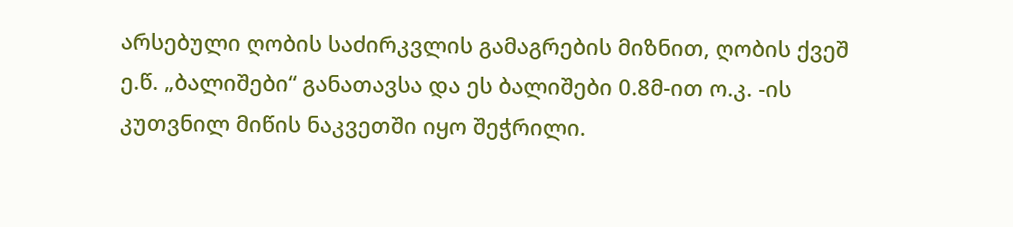არსებული ღობის საძირკვლის გამაგრების მიზნით, ღობის ქვეშ ე.წ. „ბალიშები“ განათავსა და ეს ბალიშები 0.8მ-ით ო.კ. -ის კუთვნილ მიწის ნაკვეთში იყო შეჭრილი.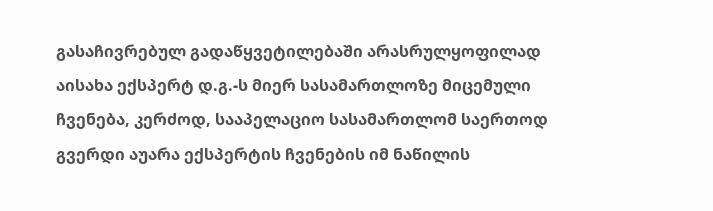გასაჩივრებულ გადაწყვეტილებაში არასრულყოფილად აისახა ექსპერტ დ.გ.-ს მიერ სასამართლოზე მიცემული ჩვენება, კერძოდ, სააპელაციო სასამართლომ საერთოდ გვერდი აუარა ექსპერტის ჩვენების იმ ნაწილის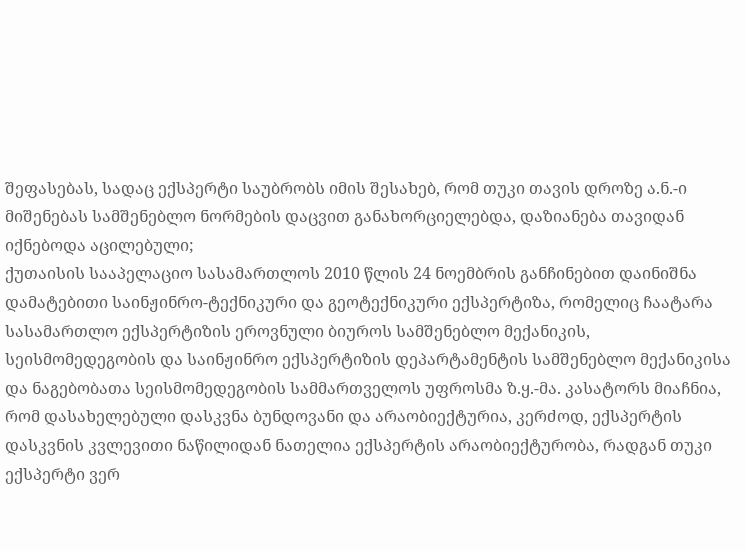შეფასებას, სადაც ექსპერტი საუბრობს იმის შესახებ, რომ თუკი თავის დროზე ა.ნ.-ი მიშენებას სამშენებლო ნორმების დაცვით განახორციელებდა, დაზიანება თავიდან იქნებოდა აცილებული;
ქუთაისის სააპელაციო სასამართლოს 2010 წლის 24 ნოემბრის განჩინებით დაინიშნა დამატებითი საინჟინრო-ტექნიკური და გეოტექნიკური ექსპერტიზა, რომელიც ჩაატარა სასამართლო ექსპერტიზის ეროვნული ბიუროს სამშენებლო მექანიკის, სეისმომედეგობის და საინჟინრო ექსპერტიზის დეპარტამენტის სამშენებლო მექანიკისა და ნაგებობათა სეისმომედეგობის სამმართველოს უფროსმა ზ.ყ.-მა. კასატორს მიაჩნია, რომ დასახელებული დასკვნა ბუნდოვანი და არაობიექტურია, კერძოდ, ექსპერტის დასკვნის კვლევითი ნაწილიდან ნათელია ექსპერტის არაობიექტურობა, რადგან თუკი ექსპერტი ვერ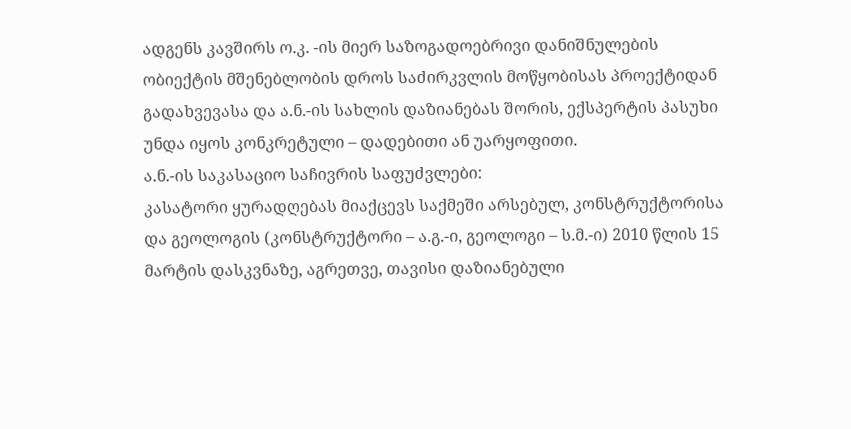ადგენს კავშირს ო.კ. -ის მიერ საზოგადოებრივი დანიშნულების ობიექტის მშენებლობის დროს საძირკვლის მოწყობისას პროექტიდან გადახვევასა და ა.ნ.-ის სახლის დაზიანებას შორის, ექსპერტის პასუხი უნდა იყოს კონკრეტული – დადებითი ან უარყოფითი.
ა.ნ.-ის საკასაციო საჩივრის საფუძვლები:
კასატორი ყურადღებას მიაქცევს საქმეში არსებულ, კონსტრუქტორისა და გეოლოგის (კონსტრუქტორი – ა.გ.-ი, გეოლოგი – ს.მ.-ი) 2010 წლის 15 მარტის დასკვნაზე, აგრეთვე, თავისი დაზიანებული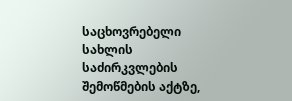საცხოვრებელი სახლის საძირკვლების შემოწმების აქტზე,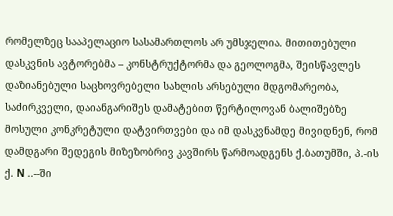რომელზეც სააპელაციო სასამართლოს არ უმსჯელია. მითითებული დასკვნის ავტორებმა – კონსტრუქტორმა და გეოლოგმა, შეისწავლეს დაზიანებული საცხოვრებელი სახლის არსებული მდგომარეობა, საძირკველი, დაიანგარიშეს დამატებით წერტილოვან ბალიშებზე მოსული კონკრეტული დატვირთვები და იმ დასკვნამდე მივიდნენ, რომ დამდგარი შედეგის მიზეზობრივ კავშირს წარმოადგენს ქ.ბათუმში, პ.-ის ქ. N ..--ში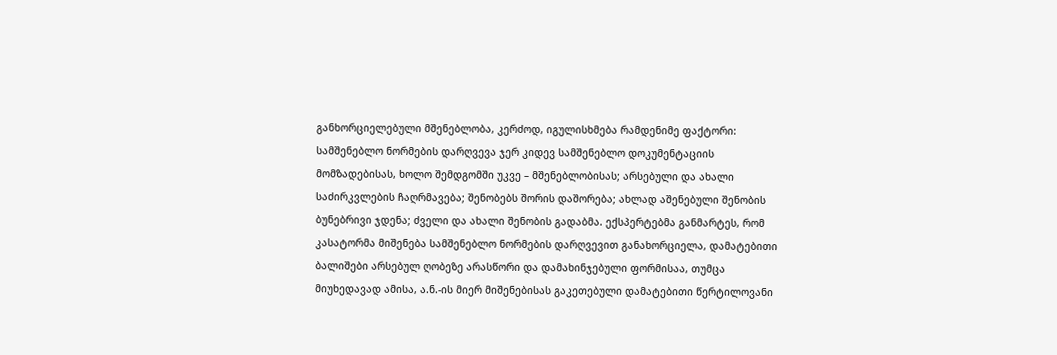განხორციელებული მშენებლობა, კერძოდ, იგულისხმება რამდენიმე ფაქტორი: სამშენებლო ნორმების დარღვევა ჯერ კიდევ სამშენებლო დოკუმენტაციის მომზადებისას, ხოლო შემდგომში უკვე – მშენებლობისას; არსებული და ახალი საძირკვლების ჩაღრმავება; შენობებს შორის დაშორება; ახლად აშენებული შენობის ბუნებრივი ჯდენა; ძველი და ახალი შენობის გადაბმა. ექსპერტებმა განმარტეს, რომ კასატორმა მიშენება სამშენებლო ნორმების დარღვევით განახორციელა, დამატებითი ბალიშები არსებულ ღობეზე არასწორი და დამახინჯებული ფორმისაა, თუმცა მიუხედავად ამისა, ა.ნ.-ის მიერ მიშენებისას გაკეთებული დამატებითი წერტილოვანი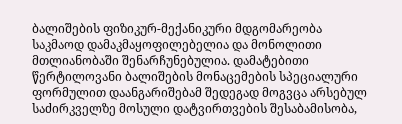ბალიშების ფიზიკურ-მექანიკური მდგომარეობა საკმაოდ დამაკმაყოფილებელია და მონოლითი მთლიანობაში შენარჩუნებულია. დამატებითი წერტილოვანი ბალიშების მონაცემების სპეციალური ფორმულით დაანგარიშებამ შედეგად მოგვცა არსებულ საძირკველზე მოსული დატვირთვების შესაბამისობა,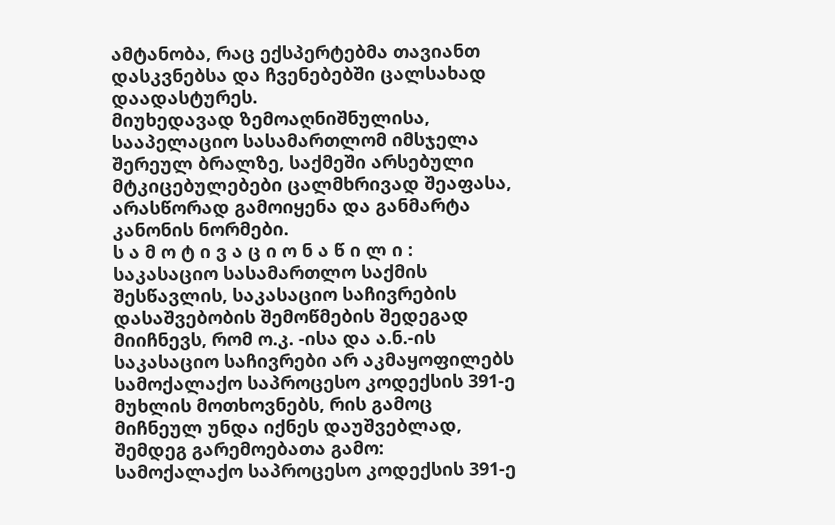ამტანობა, რაც ექსპერტებმა თავიანთ დასკვნებსა და ჩვენებებში ცალსახად დაადასტურეს.
მიუხედავად ზემოაღნიშნულისა, სააპელაციო სასამართლომ იმსჯელა შერეულ ბრალზე, საქმეში არსებული მტკიცებულებები ცალმხრივად შეაფასა, არასწორად გამოიყენა და განმარტა კანონის ნორმები.
ს ა მ ო ტ ი ვ ა ც ი ო ნ ა წ ი ლ ი :
საკასაციო სასამართლო საქმის შესწავლის, საკასაციო საჩივრების დასაშვებობის შემოწმების შედეგად მიიჩნევს, რომ ო.კ. -ისა და ა.ნ.-ის საკასაციო საჩივრები არ აკმაყოფილებს სამოქალაქო საპროცესო კოდექსის 391-ე მუხლის მოთხოვნებს, რის გამოც მიჩნეულ უნდა იქნეს დაუშვებლად, შემდეგ გარემოებათა გამო:
სამოქალაქო საპროცესო კოდექსის 391-ე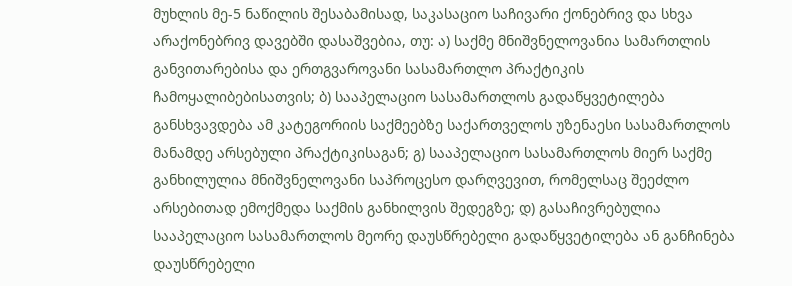მუხლის მე-5 ნაწილის შესაბამისად, საკასაციო საჩივარი ქონებრივ და სხვა არაქონებრივ დავებში დასაშვებია, თუ: ა) საქმე მნიშვნელოვანია სამართლის განვითარებისა და ერთგვაროვანი სასამართლო პრაქტიკის ჩამოყალიბებისათვის; ბ) სააპელაციო სასამართლოს გადაწყვეტილება განსხვავდება ამ კატეგორიის საქმეებზე საქართველოს უზენაესი სასამართლოს მანამდე არსებული პრაქტიკისაგან; გ) სააპელაციო სასამართლოს მიერ საქმე განხილულია მნიშვნელოვანი საპროცესო დარღვევით, რომელსაც შეეძლო არსებითად ემოქმედა საქმის განხილვის შედეგზე; დ) გასაჩივრებულია სააპელაციო სასამართლოს მეორე დაუსწრებელი გადაწყვეტილება ან განჩინება დაუსწრებელი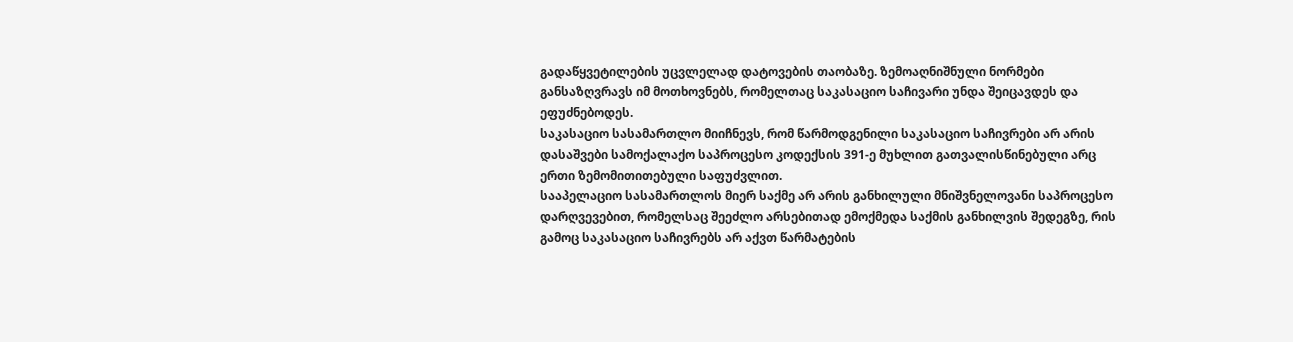გადაწყვეტილების უცვლელად დატოვების თაობაზე. ზემოაღნიშნული ნორმები განსაზღვრავს იმ მოთხოვნებს, რომელთაც საკასაციო საჩივარი უნდა შეიცავდეს და ეფუძნებოდეს.
საკასაციო სასამართლო მიიჩნევს, რომ წარმოდგენილი საკასაციო საჩივრები არ არის დასაშვები სამოქალაქო საპროცესო კოდექსის 391-ე მუხლით გათვალისწინებული არც ერთი ზემომითითებული საფუძვლით.
სააპელაციო სასამართლოს მიერ საქმე არ არის განხილული მნიშვნელოვანი საპროცესო დარღვევებით, რომელსაც შეეძლო არსებითად ემოქმედა საქმის განხილვის შედეგზე, რის გამოც საკასაციო საჩივრებს არ აქვთ წარმატების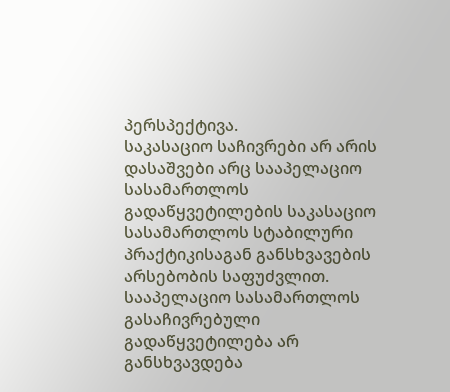პერსპექტივა.
საკასაციო საჩივრები არ არის დასაშვები არც სააპელაციო სასამართლოს გადაწყვეტილების საკასაციო სასამართლოს სტაბილური პრაქტიკისაგან განსხვავების არსებობის საფუძვლით. სააპელაციო სასამართლოს გასაჩივრებული გადაწყვეტილება არ განსხვავდება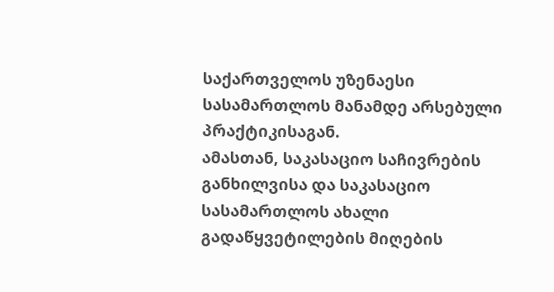საქართველოს უზენაესი სასამართლოს მანამდე არსებული პრაქტიკისაგან.
ამასთან, საკასაციო საჩივრების განხილვისა და საკასაციო სასამართლოს ახალი გადაწყვეტილების მიღების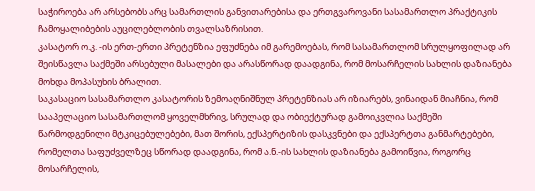საჭიროება არ არსებობს არც სამართლის განვითარებისა და ერთგვაროვანი სასამართლო პრაქტიკის ჩამოყალიბების აუცილებლობის თვალსაზრისით.
კასატორ ო.კ. -ის ერთ-ერთი პრეტენზია ეფუძნება იმ გარემოებას, რომ სასამართლომ სრულყოფილად არ შეისწავლა საქმეში არსებული მასალები და არასწორად დაადგინა, რომ მოსარჩელის სახლის დაზიანება მოხდა მოპასუხის ბრალით.
საკასაციო სასამართლო კასატორის ზემოაღნიშნულ პრეტენზიას არ იზიარებს, ვინაიდან მიაჩნია, რომ სააპელაციო სასამართლომ ყოველმხრივ, სრულად და ობიექტურად გამოიკვლია საქმეში წარმოდგენილი მტკიცებულებები, მათ შორის, ექსპერტიზის დასკვნები და ექსპერტთა განმარტებები, რომელთა საფუძველზეც სწორად დაადგინა, რომ ა.ნ.-ის სახლის დაზიანება გამოიწვია, როგორც მოსარჩელის,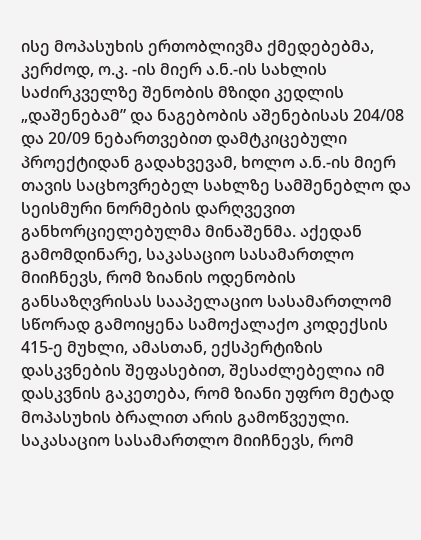ისე მოპასუხის ერთობლივმა ქმედებებმა, კერძოდ, ო.კ. -ის მიერ ა.ნ.-ის სახლის საძირკველზე შენობის მზიდი კედლის „დაშენებამ” და ნაგებობის აშენებისას 204/08 და 20/09 ნებართვებით დამტკიცებული პროექტიდან გადახვევამ, ხოლო ა.ნ.-ის მიერ თავის საცხოვრებელ სახლზე სამშენებლო და სეისმური ნორმების დარღვევით განხორციელებულმა მინაშენმა. აქედან გამომდინარე, საკასაციო სასამართლო მიიჩნევს, რომ ზიანის ოდენობის განსაზღვრისას სააპელაციო სასამართლომ სწორად გამოიყენა სამოქალაქო კოდექსის 415-ე მუხლი, ამასთან, ექსპერტიზის დასკვნების შეფასებით, შესაძლებელია იმ დასკვნის გაკეთება, რომ ზიანი უფრო მეტად მოპასუხის ბრალით არის გამოწვეული.
საკასაციო სასამართლო მიიჩნევს, რომ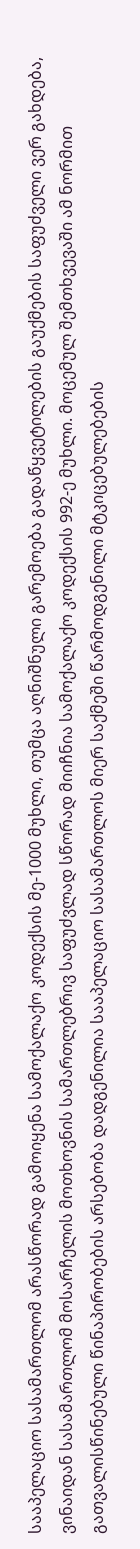სააპელაციო სასამართლომ არასწორად გამოიყენა სამოქალაქო კოდექსის მე-1000 მუხლი, თუმცა აღნიშნული გარემოება გადაწყვეტილების გაუქმების საფუძველი ვერ გახდება, ვინაიდან სასამართლომ მოსარჩელის მოთხოვნის სამართლებრივ საფუძვლად სწორად მიიჩნია სამოქალაქო კოდექსის 992-ე მუხლი. მოცემულ შემთხვევაში ამ ნორმით გათვალისწინებული წინაპირობების არსებობა დადგენილია სააპელაციო სასამართლოს მიერ საქმეში წარმოდგენილი მტკიცებულებების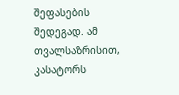შეფასების შედეგად. ამ თვალსაზრისით, კასატორს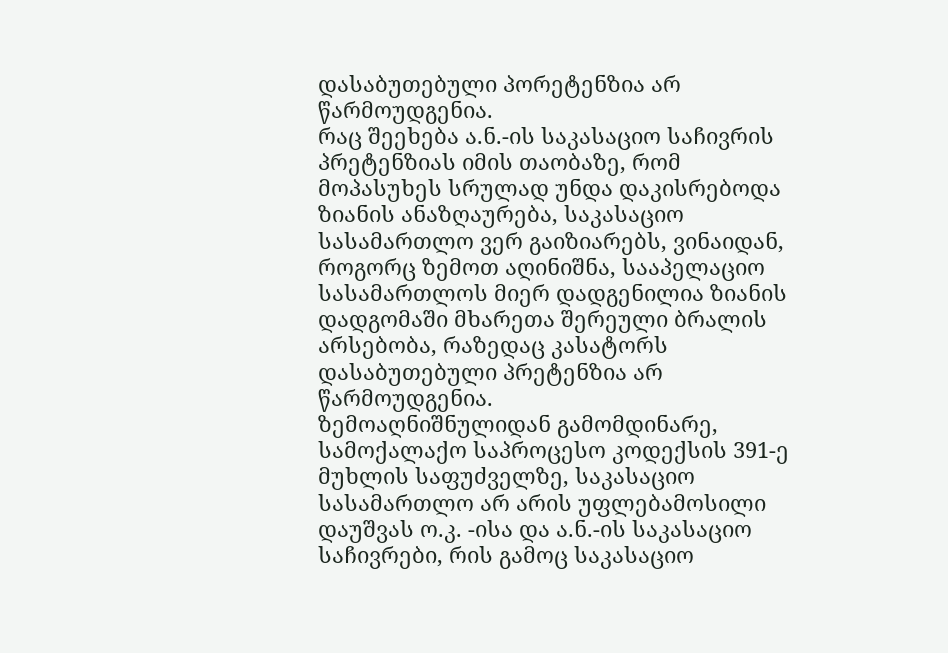დასაბუთებული პორეტენზია არ წარმოუდგენია.
რაც შეეხება ა.ნ.-ის საკასაციო საჩივრის პრეტენზიას იმის თაობაზე, რომ მოპასუხეს სრულად უნდა დაკისრებოდა ზიანის ანაზღაურება, საკასაციო სასამართლო ვერ გაიზიარებს, ვინაიდან, როგორც ზემოთ აღინიშნა, სააპელაციო სასამართლოს მიერ დადგენილია ზიანის დადგომაში მხარეთა შერეული ბრალის არსებობა, რაზედაც კასატორს დასაბუთებული პრეტენზია არ წარმოუდგენია.
ზემოაღნიშნულიდან გამომდინარე, სამოქალაქო საპროცესო კოდექსის 391-ე მუხლის საფუძველზე, საკასაციო სასამართლო არ არის უფლებამოსილი დაუშვას ო.კ. -ისა და ა.ნ.-ის საკასაციო საჩივრები, რის გამოც საკასაციო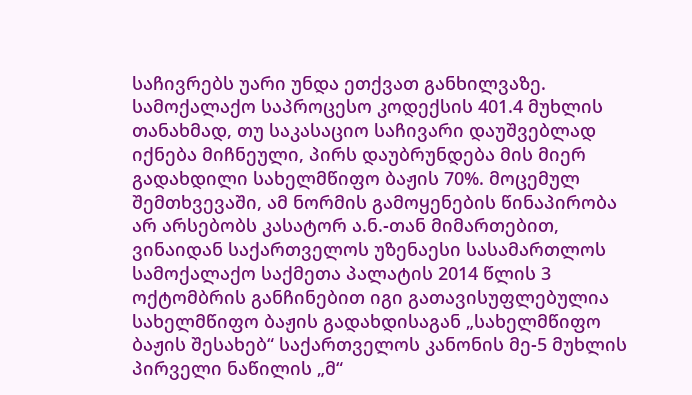საჩივრებს უარი უნდა ეთქვათ განხილვაზე.
სამოქალაქო საპროცესო კოდექსის 401.4 მუხლის თანახმად, თუ საკასაციო საჩივარი დაუშვებლად იქნება მიჩნეული, პირს დაუბრუნდება მის მიერ გადახდილი სახელმწიფო ბაჟის 70%. მოცემულ შემთხვევაში, ამ ნორმის გამოყენების წინაპირობა არ არსებობს კასატორ ა.ნ.-თან მიმართებით, ვინაიდან საქართველოს უზენაესი სასამართლოს სამოქალაქო საქმეთა პალატის 2014 წლის 3 ოქტომბრის განჩინებით იგი გათავისუფლებულია სახელმწიფო ბაჟის გადახდისაგან „სახელმწიფო ბაჟის შესახებ“ საქართველოს კანონის მე-5 მუხლის პირველი ნაწილის „მ“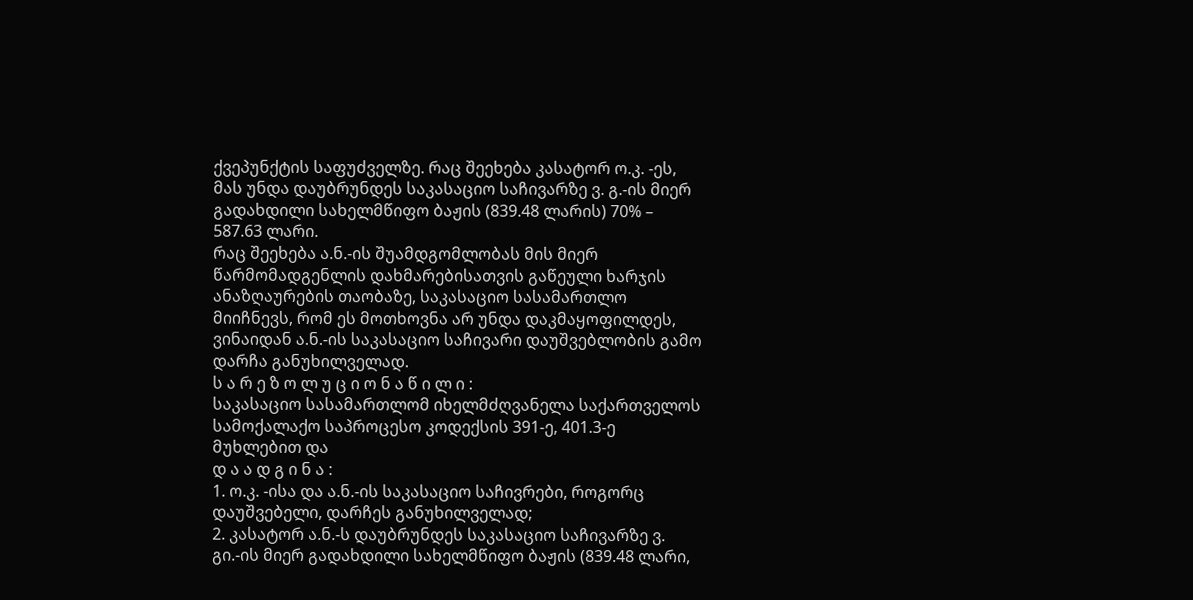ქვეპუნქტის საფუძველზე. რაც შეეხება კასატორ ო.კ. -ეს, მას უნდა დაუბრუნდეს საკასაციო საჩივარზე ვ. გ.-ის მიერ გადახდილი სახელმწიფო ბაჟის (839.48 ლარის) 70% – 587.63 ლარი.
რაც შეეხება ა.ნ.-ის შუამდგომლობას მის მიერ წარმომადგენლის დახმარებისათვის გაწეული ხარჯის ანაზღაურების თაობაზე, საკასაციო სასამართლო მიიჩნევს, რომ ეს მოთხოვნა არ უნდა დაკმაყოფილდეს, ვინაიდან ა.ნ.-ის საკასაციო საჩივარი დაუშვებლობის გამო დარჩა განუხილველად.
ს ა რ ე ზ ო ლ უ ც ი ო ნ ა წ ი ლ ი :
საკასაციო სასამართლომ იხელმძღვანელა საქართველოს სამოქალაქო საპროცესო კოდექსის 391-ე, 401.3-ე მუხლებით და
დ ა ა დ გ ი ნ ა :
1. ო.კ. -ისა და ა.ნ.-ის საკასაციო საჩივრები, როგორც დაუშვებელი, დარჩეს განუხილველად;
2. კასატორ ა.ნ.-ს დაუბრუნდეს საკასაციო საჩივარზე ვ. გი.-ის მიერ გადახდილი სახელმწიფო ბაჟის (839.48 ლარი,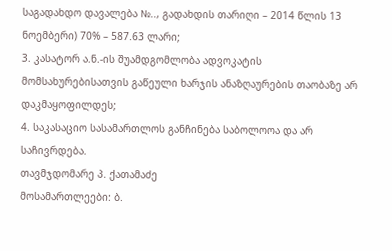საგადახდო დავალება №.., გადახდის თარიღი – 2014 წლის 13 ნოემბერი) 70% – 587.63 ლარი;
3. კასატორ ა.ნ.-ის შუამდგომლობა ადვოკატის მომსახურებისათვის გაწეული ხარჯის ანაზღაურების თაობაზე არ დაკმაყოფილდეს;
4. საკასაციო სასამართლოს განჩინება საბოლოოა და არ საჩივრდება.
თავმჯდომარე პ. ქათამაძე
მოსამართლეები: ბ.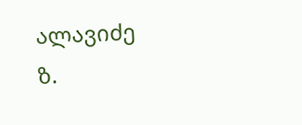ალავიძე
ზ.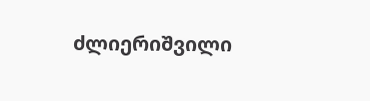ძლიერიშვილი